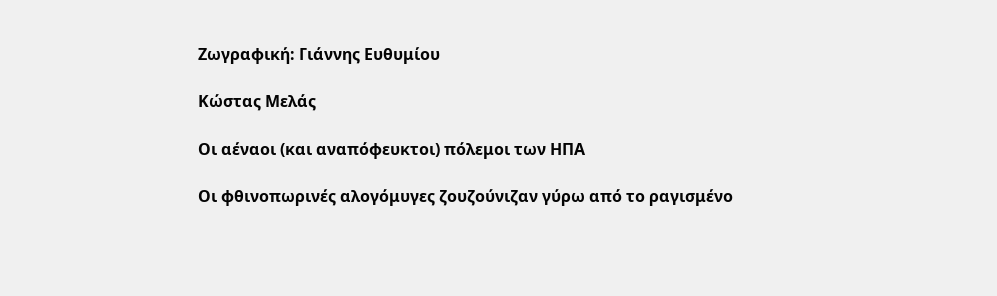Ζωγραφική: Γιάννης Ευθυμίου

Κώστας Μελάς

Οι αέναοι (και αναπόφευκτοι) πόλεμοι των ΗΠΑ

Οι φθινοπωρινές αλογόμυγες ζουζούνιζαν γύρω από το ραγισμένο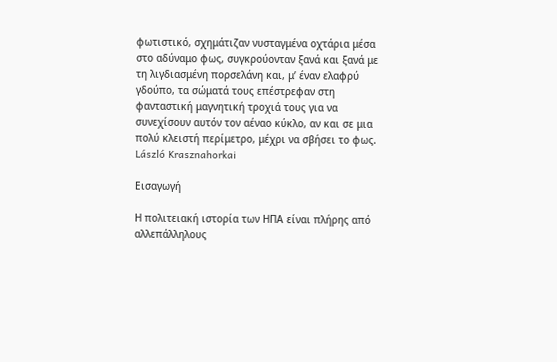φωτιστικό, σχημάτιζαν νυσταγμένα οχτάρια μέσα στο αδύναμο φως, συγκρούονταν ξανά και ξανά με τη λιγδιασμένη πορσελάνη και, μ’ έναν ελαφρύ γδούπο, τα σώματά τους επέστρεφαν στη φανταστική μαγνητική τροχιά τους για να συνεχίσουν αυτόν τον αέναο κύκλο, αν και σε μια πολύ κλειστή περίμετρο, μέχρι να σβήσει το φως.
László Krasznahorkai

Εισαγωγή

Η πολιτειακή ιστορία των ΗΠΑ είναι πλήρης από αλλεπάλληλους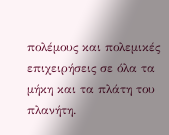πολέμους και πολεμικές επιχειρήσεις σε όλα τα μήκη και τα πλάτη του πλανήτη.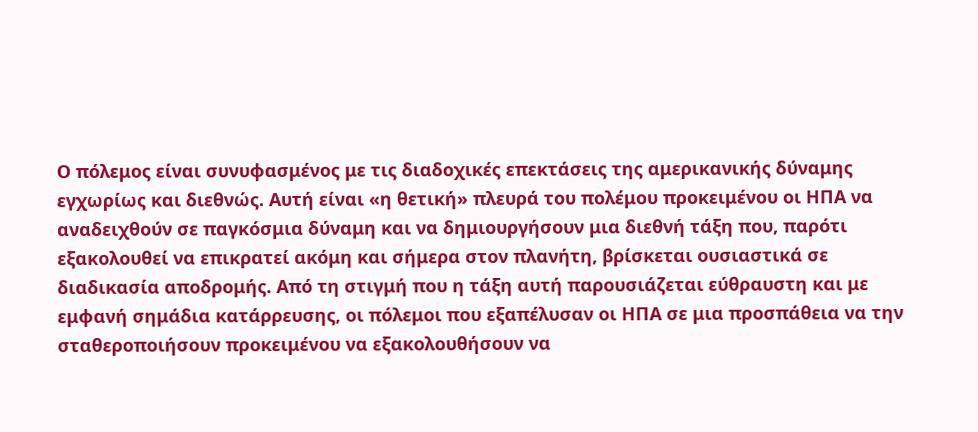Ο πόλεμος είναι συνυφασμένος με τις διαδοχικές επεκτάσεις της αμερικανικής δύναμης εγχωρίως και διεθνώς. Αυτή είναι «η θετική» πλευρά του πολέμου προκειμένου οι ΗΠΑ να αναδειχθούν σε παγκόσμια δύναμη και να δημιουργήσουν μια διεθνή τάξη που, παρότι εξακολουθεί να επικρατεί ακόμη και σήμερα στον πλανήτη, βρίσκεται ουσιαστικά σε διαδικασία αποδρομής. Από τη στιγμή που η τάξη αυτή παρουσιάζεται εύθραυστη και με εμφανή σημάδια κατάρρευσης, οι πόλεμοι που εξαπέλυσαν οι ΗΠΑ σε μια προσπάθεια να την σταθεροποιήσουν προκειμένου να εξακολουθήσουν να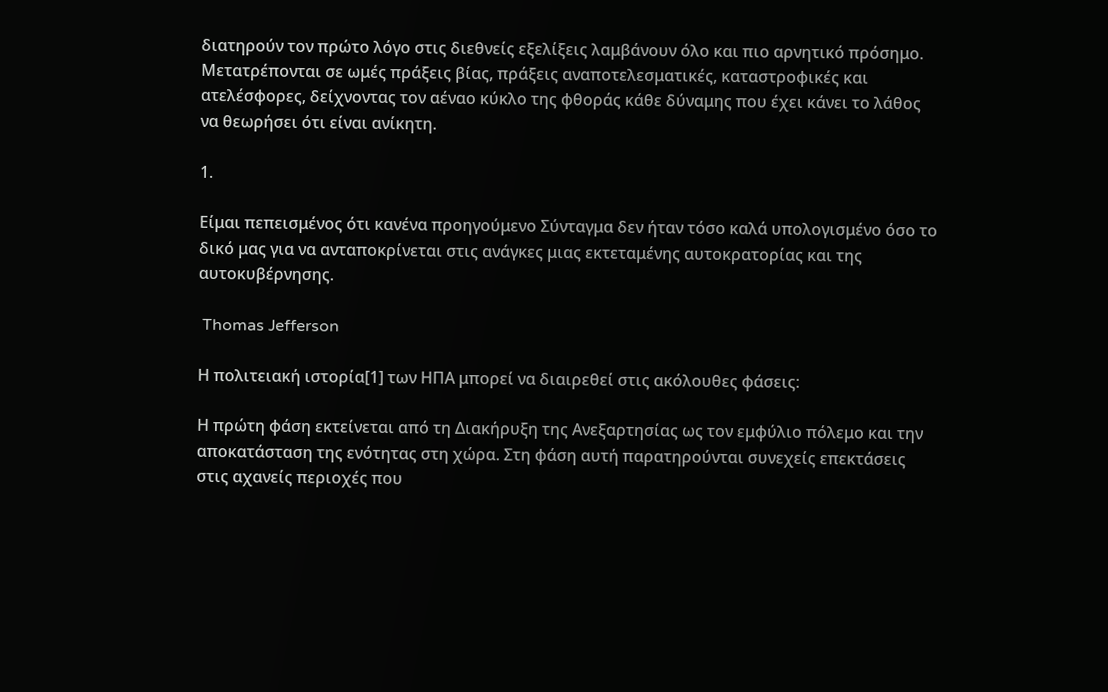διατηρούν τον πρώτο λόγο στις διεθνείς εξελίξεις λαμβάνουν όλο και πιο αρνητικό πρόσημο. Μετατρέπονται σε ωμές πράξεις βίας, πράξεις αναποτελεσματικές, καταστροφικές και ατελέσφορες, δείχνοντας τον αέναο κύκλο της φθοράς κάθε δύναμης που έχει κάνει το λάθος να θεωρήσει ότι είναι ανίκητη.

1.

Είμαι πεπεισμένος ότι κανένα προηγούμενο Σύνταγμα δεν ήταν τόσο καλά υπολογισμένο όσο το δικό μας για να ανταποκρίνεται στις ανάγκες μιας εκτεταμένης αυτοκρατορίας και της αυτοκυβέρνησης.

 Thomas Jefferson

Η πολιτειακή ιστορία[1] των ΗΠΑ μπορεί να διαιρεθεί στις ακόλουθες φάσεις:

Η πρώτη φάση εκτείνεται από τη Διακήρυξη της Ανεξαρτησίας ως τον εμφύλιο πόλεμο και την αποκατάσταση της ενότητας στη χώρα. Στη φάση αυτή παρατηρούνται συνεχείς επεκτάσεις στις αχανείς περιοχές που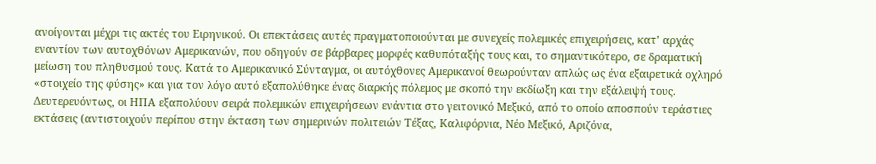ανοίγονται μέχρι τις ακτές του Ειρηνικού. Οι επεκτάσεις αυτές πραγματοποιούνται με συνεχείς πολεμικές επιχειρήσεις, κατ’ αρχάς εναντίον των αυτοχθόνων Αμερικανών, που οδηγούν σε βάρβαρες μορφές καθυπόταξής τους και, το σημαντικότερο, σε δραματική μείωση του πληθυσμού τους. Κατά το Αμερικανικό Σύνταγμα, οι αυτόχθονες Αμερικανοί θεωρούνταν απλώς ως ένα εξαιρετικά οχληρό «στοιχείο της φύσης» και για τον λόγο αυτό εξαπολύθηκε ένας διαρκής πόλεμος με σκοπό την εκδίωξη και την εξάλειψή τους. Δευτερευόντως, οι ΗΠΑ εξαπολύουν σειρά πολεμικών επιχειρήσεων ενάντια στο γειτονικό Μεξικό, από το οποίο αποσπούν τεράστιες εκτάσεις (αντιστοιχούν περίπου στην έκταση των σημερινών πολιτειών Τέξας, Καλιφόρνια, Νέο Μεξικό, Αριζόνα,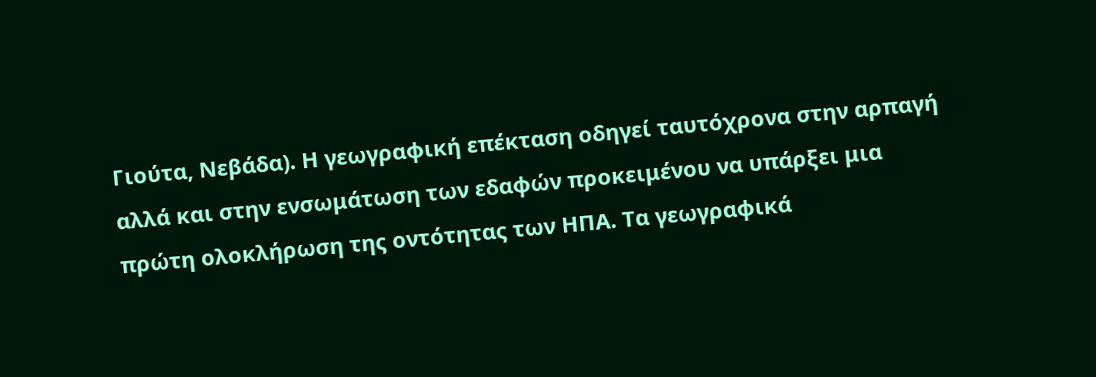Γιούτα, Νεβάδα). Η γεωγραφική επέκταση οδηγεί ταυτόχρονα στην αρπαγή αλλά και στην ενσωμάτωση των εδαφών προκειμένου να υπάρξει μια πρώτη ολοκλήρωση της οντότητας των ΗΠΑ. Τα γεωγραφικά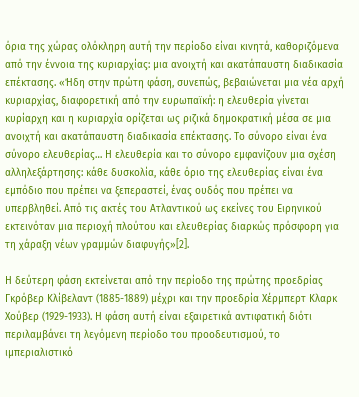όρια της χώρας ολόκληρη αυτή την περίοδο είναι κινητά, καθοριζόμενα από την έννοια της κυριαρχίας: μια ανοιχτή και ακατάπαυστη διαδικασία επέκτασης. «Ήδη στην πρώτη φάση, συνεπώς, βεβαιώνεται μια νέα αρχή κυριαρχίας, διαφορετική από την ευρωπαϊκή: η ελευθερία γίνεται κυρίαρχη και η κυριαρχία ορίζεται ως ριζικά δημοκρατική μέσα σε μια ανοιχτή και ακατάπαυστη διαδικασία επέκτασης. Το σύνορο είναι ένα σύνορο ελευθερίας… Η ελευθερία και το σύνορο εμφανίζουν μια σχέση αλληλεξάρτησης: κάθε δυσκολία, κάθε όριο της ελευθερίας είναι ένα εμπόδιο που πρέπει να ξεπεραστεί, ένας ουδός που πρέπει να υπερβληθεί. Από τις ακτές του Ατλαντικού ως εκείνες του Ειρηνικού εκτεινόταν μια περιοχή πλούτου και ελευθερίας διαρκώς πρόσφορη για τη χάραξη νέων γραμμών διαφυγής»[2].

Η δεύτερη φάση εκτείνεται από την περίοδο της πρώτης προεδρίας Γκρόβερ Κλίβελαντ (1885-1889) μέχρι και την προεδρία Χέρμπερτ Κλαρκ Χούβερ (1929-1933). Η φάση αυτή είναι εξαιρετικά αντιφατική διότι περιλαμβάνει τη λεγόμενη περίοδο του προοδευτισμού, το ιμπεριαλιστικό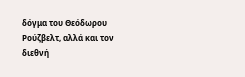δόγμα του Θεόδωρου Ρούζβελτ, αλλά και τον διεθνή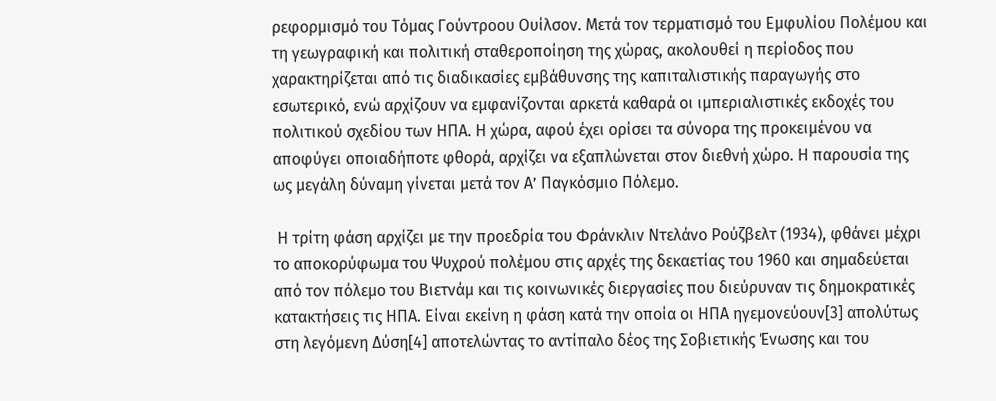ρεφορμισμό του Τόμας Γούντροου Ουίλσον. Μετά τον τερματισμό του Εμφυλίου Πολέμου και τη γεωγραφική και πολιτική σταθεροποίηση της χώρας, ακολουθεί η περίοδος που χαρακτηρίζεται από τις διαδικασίες εμβάθυνσης της καπιταλιστικής παραγωγής στο εσωτερικό, ενώ αρχίζουν να εμφανίζονται αρκετά καθαρά οι ιμπεριαλιστικές εκδοχές του πολιτικού σχεδίου των ΗΠΑ. Η χώρα, αφού έχει ορίσει τα σύνορα της προκειμένου να αποφύγει οποιαδήποτε φθορά, αρχίζει να εξαπλώνεται στον διεθνή χώρο. Η παρουσία της ως μεγάλη δύναμη γίνεται μετά τον Α’ Παγκόσμιο Πόλεμο.

 Η τρίτη φάση αρχίζει με την προεδρία του Φράνκλιν Ντελάνο Ρούζβελτ (1934), φθάνει μέχρι το αποκορύφωμα του Ψυχρού πολέμου στις αρχές της δεκαετίας του 1960 και σημαδεύεται από τον πόλεμο του Βιετνάμ και τις κοινωνικές διεργασίες που διεύρυναν τις δημοκρατικές κατακτήσεις τις ΗΠΑ. Είναι εκείνη η φάση κατά την οποία οι ΗΠΑ ηγεμονεύουν[3] απολύτως στη λεγόμενη Δύση[4] αποτελώντας το αντίπαλο δέος της Σοβιετικής Ένωσης και του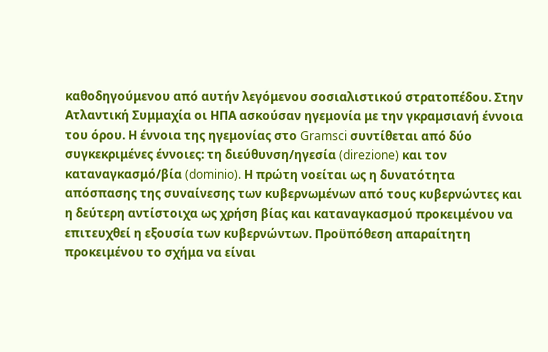καθοδηγούμενου από αυτήν λεγόμενου σοσιαλιστικού στρατοπέδου. Στην Ατλαντική Συμμαχία οι ΗΠΑ ασκούσαν ηγεμονία με την γκραμσιανή έννοια του όρου. Η έννοια της ηγεμονίας στο Gramsci συντίθεται από δύο συγκεκριμένες έννοιες: τη διεύθυνση/ηγεσία (direzione) και τον καταναγκασμό/βία (dominio). Η πρώτη νοείται ως η δυνατότητα απόσπασης της συναίνεσης των κυβερνωμένων από τους κυβερνώντες και η δεύτερη αντίστοιχα ως χρήση βίας και καταναγκασμού προκειμένου να επιτευχθεί η εξουσία των κυβερνώντων. Προϋπόθεση απαραίτητη προκειμένου το σχήμα να είναι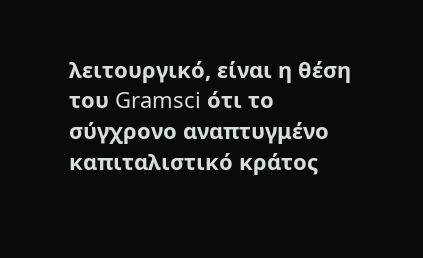λειτουργικό, είναι η θέση του Gramsci ότι το σύγχρονο αναπτυγμένο καπιταλιστικό κράτος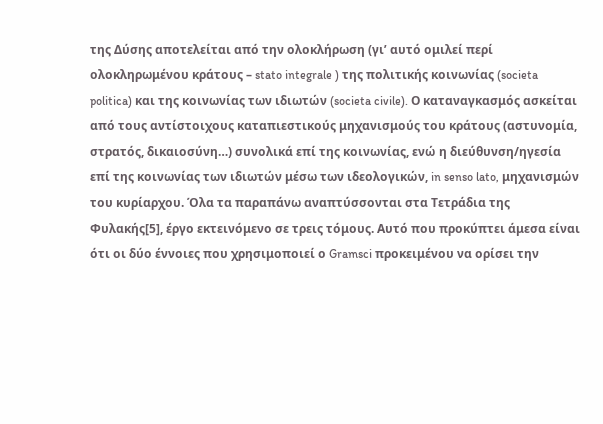της Δύσης αποτελείται από την ολοκλήρωση (γι’ αυτό ομιλεί περί ολοκληρωμένου κράτους – stato integrale ) της πολιτικής κοινωνίας (societa politica) και της κοινωνίας των ιδιωτών (societa civile). Ο καταναγκασμός ασκείται από τους αντίστοιχους καταπιεστικούς μηχανισμούς του κράτους (αστυνομία, στρατός, δικαιοσύνη…) συνολικά επί της κοινωνίας, ενώ η διεύθυνση/ηγεσία επί της κοινωνίας των ιδιωτών μέσω των ιδεολογικών, in senso lato, μηχανισμών του κυρίαρχου. Όλα τα παραπάνω αναπτύσσονται στα Τετράδια της Φυλακής[5], έργο εκτεινόμενο σε τρεις τόμους. Αυτό που προκύπτει άμεσα είναι ότι οι δύο έννοιες που χρησιμοποιεί ο Gramsci προκειμένου να ορίσει την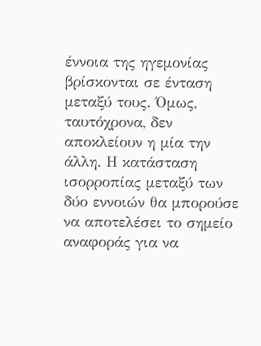έννοια της ηγεμονίας βρίσκονται σε ένταση μεταξύ τους. Όμως, ταυτόχρονα, δεν αποκλείουν η μία την άλλη. Η κατάσταση ισορροπίας μεταξύ των δύο εννοιών θα μπορούσε να αποτελέσει το σημείο αναφοράς για να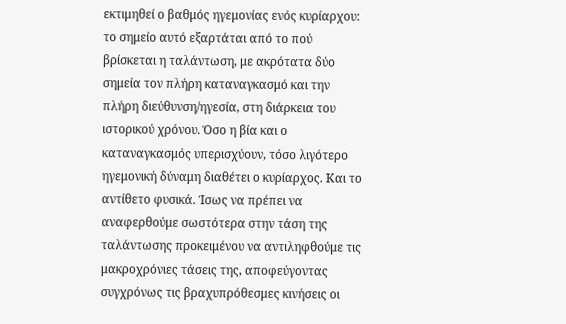εκτιμηθεί ο βαθμός ηγεμονίας ενός κυρίαρχου: το σημείο αυτό εξαρτάται από το πού βρίσκεται η ταλάντωση, με ακρότατα δύο σημεία τον πλήρη καταναγκασμό και την πλήρη διεύθυνση/ηγεσία, στη διάρκεια του ιστορικού χρόνου. Όσο η βία και ο καταναγκασμός υπερισχύουν, τόσο λιγότερο ηγεμονική δύναμη διαθέτει ο κυρίαρχος. Και το αντίθετο φυσικά. Ίσως να πρέπει να αναφερθούμε σωστότερα στην τάση της ταλάντωσης προκειμένου να αντιληφθούμε τις μακροχρόνιες τάσεις της, αποφεύγοντας συγχρόνως τις βραχυπρόθεσμες κινήσεις οι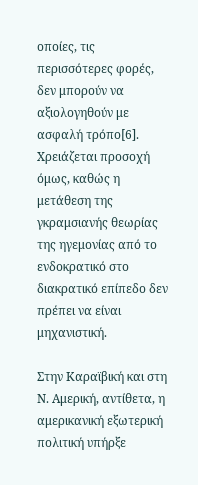οποίες, τις περισσότερες φορές, δεν μπορούν να αξιολογηθούν με ασφαλή τρόπο[6]. Χρειάζεται προσοχή όμως, καθώς η μετάθεση της γκραμσιανής θεωρίας της ηγεμονίας από το ενδοκρατικό στο διακρατικό επίπεδο δεν πρέπει να είναι μηχανιστική.

Στην Καραϊβική και στη Ν. Αμερική, αντίθετα, η αμερικανική εξωτερική πολιτική υπήρξε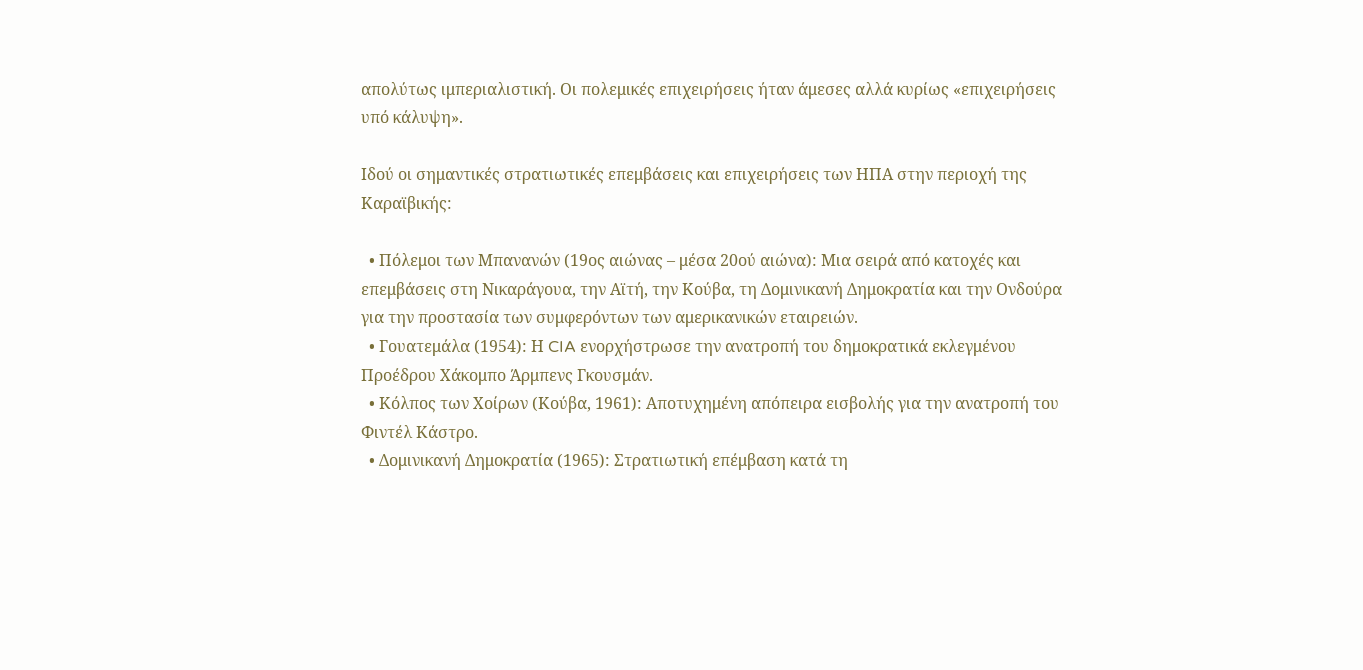απολύτως ιμπεριαλιστική. Οι πολεμικές επιχειρήσεις ήταν άμεσες αλλά κυρίως «επιχειρήσεις υπό κάλυψη».

Ιδού οι σημαντικές στρατιωτικές επεμβάσεις και επιχειρήσεις των ΗΠΑ στην περιοχή της Καραϊβικής:

  • Πόλεμοι των Μπανανών (19ος αιώνας – μέσα 20ού αιώνα): Μια σειρά από κατοχές και επεμβάσεις στη Νικαράγουα, την Αϊτή, την Κούβα, τη Δομινικανή Δημοκρατία και την Ονδούρα για την προστασία των συμφερόντων των αμερικανικών εταιρειών.
  • Γουατεμάλα (1954): Η CIA ενορχήστρωσε την ανατροπή του δημοκρατικά εκλεγμένου Προέδρου Χάκομπο Άρμπενς Γκουσμάν.
  • Κόλπος των Χοίρων (Κούβα, 1961): Αποτυχημένη απόπειρα εισβολής για την ανατροπή του Φιντέλ Κάστρο.
  • Δομινικανή Δημοκρατία (1965): Στρατιωτική επέμβαση κατά τη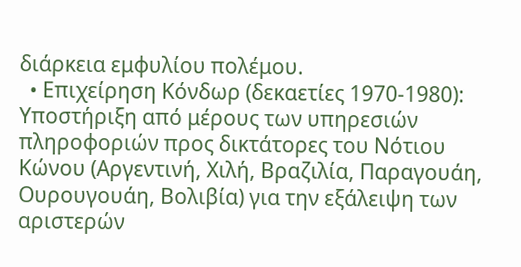διάρκεια εμφυλίου πολέμου.
  • Επιχείρηση Κόνδωρ (δεκαετίες 1970-1980): Υποστήριξη από μέρους των υπηρεσιών πληροφοριών προς δικτάτορες του Νότιου Κώνου (Αργεντινή, Χιλή, Βραζιλία, Παραγουάη, Ουρουγουάη, Βολιβία) για την εξάλειψη των αριστερών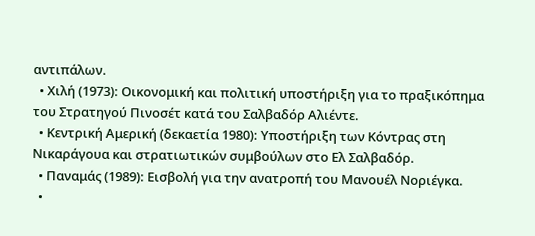αντιπάλων.
  • Χιλή (1973): Οικονομική και πολιτική υποστήριξη για το πραξικόπημα του Στρατηγού Πινοσέτ κατά του Σαλβαδόρ Αλιέντε.
  • Κεντρική Αμερική (δεκαετία 1980): Υποστήριξη των Κόντρας στη Νικαράγουα και στρατιωτικών συμβούλων στο Ελ Σαλβαδόρ.
  • Παναμάς (1989): Εισβολή για την ανατροπή του Μανουέλ Νοριέγκα.
  •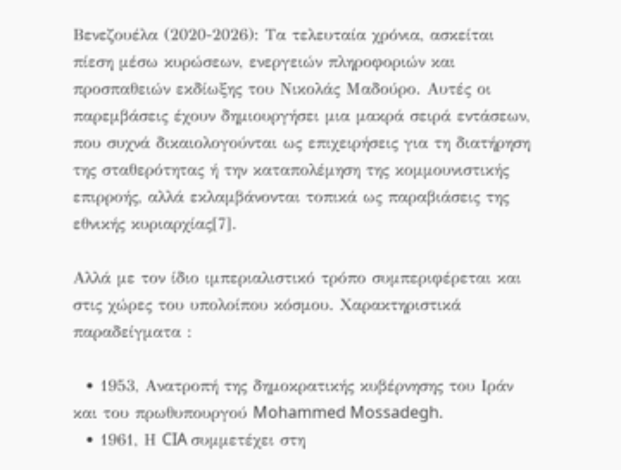Βενεζουέλα (2020-2026): Τα τελευταία χρόνια, ασκείται πίεση μέσω κυρώσεων, ενεργειών πληροφοριών και προσπαθειών εκδίωξης του Νικολάς Μαδούρο. Αυτές οι παρεμβάσεις έχουν δημιουργήσει μια μακρά σειρά εντάσεων, που συχνά δικαιολογούνται ως επιχειρήσεις για τη διατήρηση της σταθερότητας ή την καταπολέμηση της κομμουνιστικής επιρροής, αλλά εκλαμβάνονται τοπικά ως παραβιάσεις της εθνικής κυριαρχίας[7].

Αλλά με τον ίδιο ιμπεριαλιστικό τρόπο συμπεριφέρεται και στις χώρες του υπολοίπου κόσμου. Χαρακτηριστικά παραδείγματα :

  • 1953, Ανατροπή της δημοκρατικής κυβέρνησης του Ιράν και του πρωθυπουργού Mohammed Mossadegh.
  • 1961, Η CIA συμμετέχει στη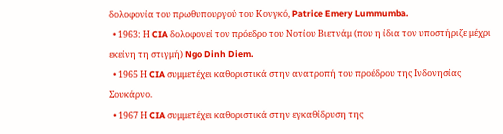δολοφονία του πρωθυπουργού του Κονγκό, Patrice Emery Lummumba.
  • 1963: Η CIA δολοφονεί τον πρόεδρο του Νοτίου Βιετνάμ (που η ίδια τον υποστήριζε μέχρι εκείνη τη στιγμή) Ngo Dinh Diem.
  • 1965 Η CIA συμμετέχει καθοριστικά στην ανατροπή του προέδρου της Ινδονησίας Σουκάρνο.
  • 1967 Η CIA συμμετέχει καθοριστικά στην εγκαθίδρυση της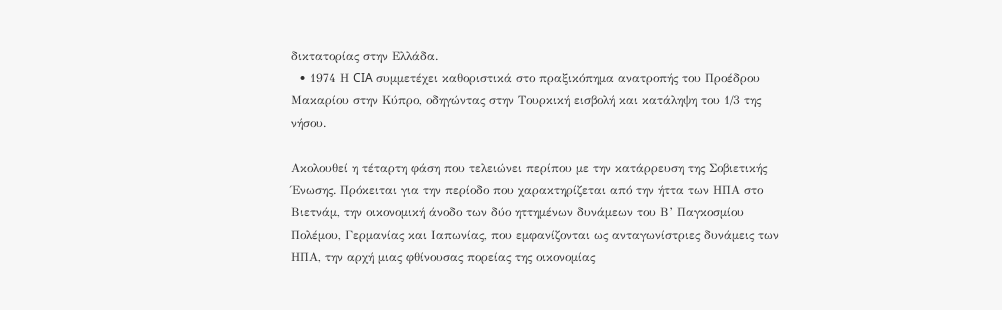δικτατορίας στην Ελλάδα.
  • 1974 Η CIA συμμετέχει καθοριστικά στο πραξικόπημα ανατροπής του Προέδρου Μακαρίου στην Κύπρο, οδηγώντας στην Τουρκική εισβολή και κατάληψη του 1/3 της νήσου.

Ακολουθεί η τέταρτη φάση που τελειώνει περίπου με την κατάρρευση της Σοβιετικής Ένωσης. Πρόκειται για την περίοδο που χαρακτηρίζεται από την ήττα των ΗΠΑ στο Βιετνάμ, την οικονομική άνοδο των δύο ηττημένων δυνάμεων του Β’ Παγκοσμίου Πολέμου, Γερμανίας και Ιαπωνίας, που εμφανίζονται ως ανταγωνίστριες δυνάμεις των ΗΠΑ, την αρχή μιας φθίνουσας πορείας της οικονομίας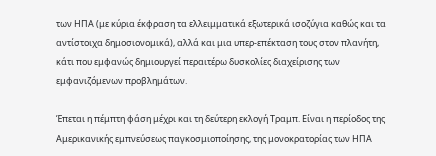των ΗΠΑ (με κύρια έκφραση τα ελλειμματικά εξωτερικά ισοζύγια καθώς και τα αντίστοιχα δημοσιονομικά), αλλά και μια υπερ-επέκταση τους στον πλανήτη, κάτι που εμφανώς δημιουργεί περαιτέρω δυσκολίες διαχείρισης των εμφανιζόμενων προβλημάτων.

Έπεται η πέμπτη φάση μέχρι και τη δεύτερη εκλογή Τραμπ. Είναι η περίοδος της Αμερικανικής εμπνεύσεως παγκοσμιοποίησης, της μονοκρατορίας των ΗΠΑ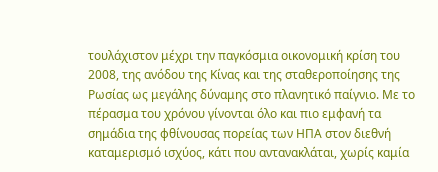τουλάχιστον μέχρι την παγκόσμια οικονομική κρίση του 2008, της ανόδου της Κίνας και της σταθεροποίησης της Ρωσίας ως μεγάλης δύναμης στο πλανητικό παίγνιο. Με το πέρασμα του χρόνου γίνονται όλο και πιο εμφανή τα σημάδια της φθίνουσας πορείας των ΗΠΑ στον διεθνή καταμερισμό ισχύος, κάτι που αντανακλάται, χωρίς καμία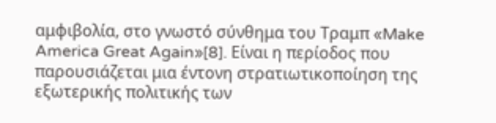αμφιβολία, στο γνωστό σύνθημα του Τραμπ «Make America Great Again»[8]. Είναι η περίοδος που παρουσιάζεται μια έντονη στρατιωτικοποίηση της εξωτερικής πολιτικής των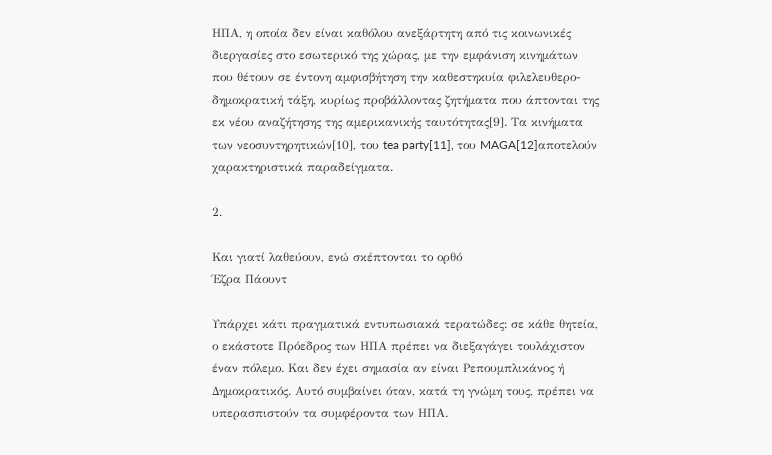ΗΠΑ, η οποία δεν είναι καθόλου ανεξάρτητη από τις κοινωνικές διεργασίες στο εσωτερικό της χώρας, με την εμφάνιση κινημάτων που θέτουν σε έντονη αμφισβήτηση την καθεστηκυία φιλελευθερο-δημοκρατική τάξη, κυρίως προβάλλοντας ζητήματα που άπτονται της εκ νέου αναζήτησης της αμερικανικής ταυτότητας[9]. Τα κινήματα των νεοσυντηρητικών[10], του tea party[11], του MAGA[12]αποτελούν χαρακτηριστικά παραδείγματα.

2.

Και γιατί λαθεύουν, ενώ σκέπτονται το ορθό
Έζρα Πάουντ

Υπάρχει κάτι πραγματικά εντυπωσιακά τερατώδες: σε κάθε θητεία, ο εκάστοτε Πρόεδρος των ΗΠΑ πρέπει να διεξαγάγει τουλάχιστον έναν πόλεμο. Και δεν έχει σημασία αν είναι Ρεπουμπλικάνος ή Δημοκρατικός. Αυτό συμβαίνει όταν, κατά τη γνώμη τους, πρέπει να υπερασπιστούν τα συμφέροντα των ΗΠΑ.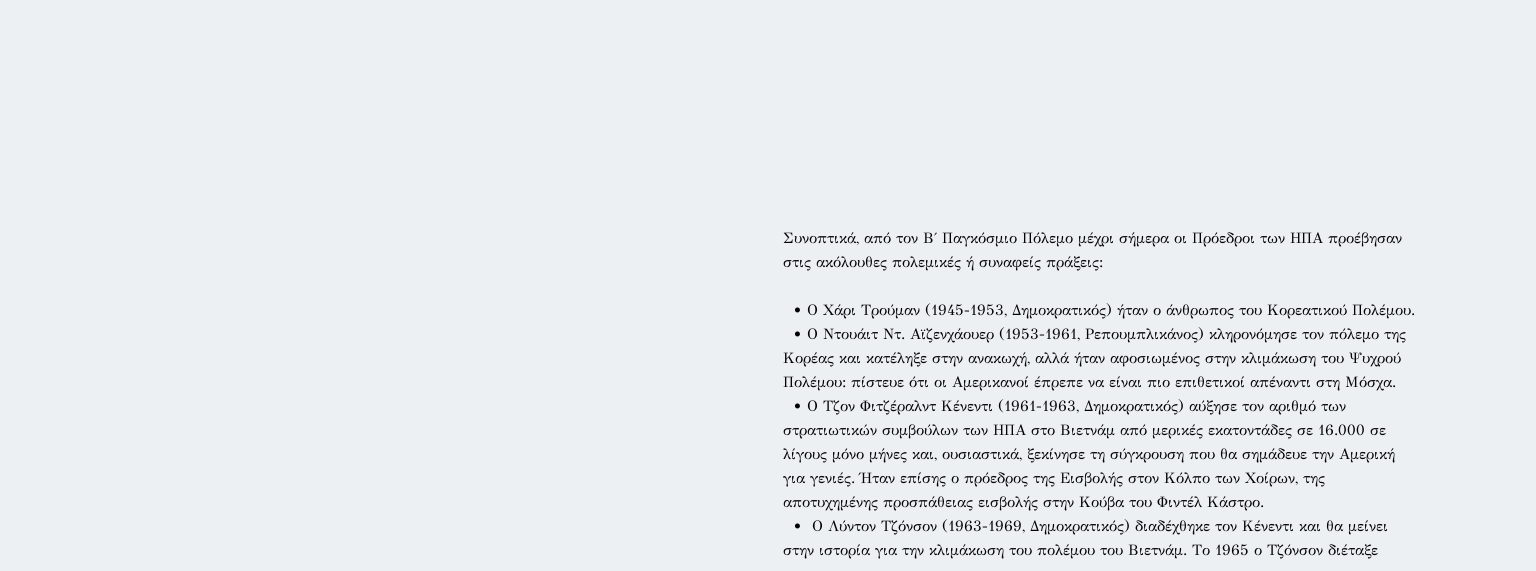Συνοπτικά, από τον Β΄ Παγκόσμιο Πόλεμο μέχρι σήμερα οι Πρόεδροι των ΗΠΑ προέβησαν στις ακόλουθες πολεμικές ή συναφείς πράξεις:

  • Ο Χάρι Τρούμαν (1945-1953, Δημοκρατικός) ήταν ο άνθρωπος του Κορεατικού Πολέμου.
  • Ο Ντουάιτ Ντ. Αϊζενχάουερ (1953-1961, Ρεπουμπλικάνος) κληρονόμησε τον πόλεμο της Κορέας και κατέληξε στην ανακωχή, αλλά ήταν αφοσιωμένος στην κλιμάκωση του Ψυχρού Πολέμου: πίστευε ότι οι Αμερικανοί έπρεπε να είναι πιο επιθετικοί απέναντι στη Μόσχα.
  • Ο Τζον Φιτζέραλντ Κένεντι (1961-1963, Δημοκρατικός) αύξησε τον αριθμό των στρατιωτικών συμβούλων των ΗΠΑ στο Βιετνάμ από μερικές εκατοντάδες σε 16.000 σε λίγους μόνο μήνες και, ουσιαστικά, ξεκίνησε τη σύγκρουση που θα σημάδευε την Αμερική για γενιές. Ήταν επίσης ο πρόεδρος της Εισβολής στον Κόλπο των Χοίρων, της αποτυχημένης προσπάθειας εισβολής στην Κούβα του Φιντέλ Κάστρο.
  •  Ο Λύντον Τζόνσον (1963-1969, Δημοκρατικός) διαδέχθηκε τον Κένεντι και θα μείνει στην ιστορία για την κλιμάκωση του πολέμου του Βιετνάμ. Το 1965 ο Τζόνσον διέταξε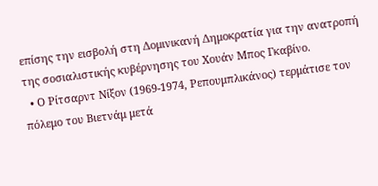επίσης την εισβολή στη Δομινικανή Δημοκρατία για την ανατροπή της σοσιαλιστικής κυβέρνησης του Χουάν Μπος Γκαβίνο.
  • Ο Ρίτσαρντ Νίξον (1969-1974, Ρεπουμπλικάνος) τερμάτισε τον πόλεμο του Βιετνάμ μετά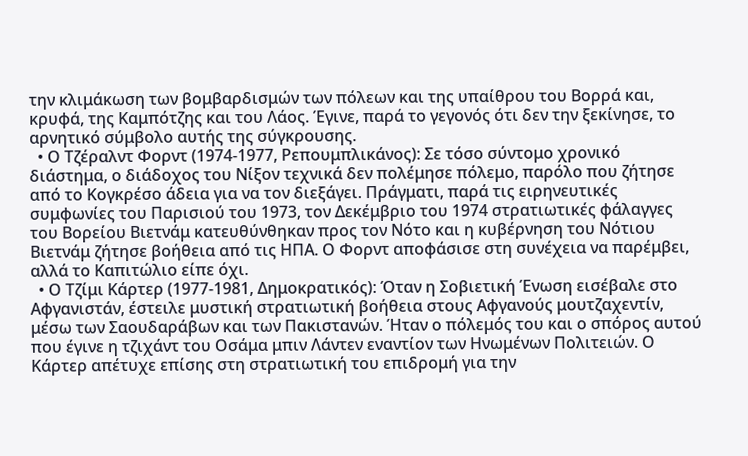την κλιμάκωση των βομβαρδισμών των πόλεων και της υπαίθρου του Βορρά και, κρυφά, της Καμπότζης και του Λάος. Έγινε, παρά το γεγονός ότι δεν την ξεκίνησε, το αρνητικό σύμβολο αυτής της σύγκρουσης.
  • Ο Τζέραλντ Φορντ (1974-1977, Ρεπουμπλικάνος): Σε τόσο σύντομο χρονικό διάστημα, ο διάδοχος του Νίξον τεχνικά δεν πολέμησε πόλεμο, παρόλο που ζήτησε από το Κογκρέσο άδεια για να τον διεξάγει. Πράγματι, παρά τις ειρηνευτικές συμφωνίες του Παρισιού του 1973, τον Δεκέμβριο του 1974 στρατιωτικές φάλαγγες του Βορείου Βιετνάμ κατευθύνθηκαν προς τον Νότο και η κυβέρνηση του Νότιου Βιετνάμ ζήτησε βοήθεια από τις ΗΠΑ. Ο Φορντ αποφάσισε στη συνέχεια να παρέμβει, αλλά το Καπιτώλιο είπε όχι.
  • Ο Τζίμι Κάρτερ (1977-1981, Δημοκρατικός): Όταν η Σοβιετική Ένωση εισέβαλε στο Αφγανιστάν, έστειλε μυστική στρατιωτική βοήθεια στους Αφγανούς μουτζαχεντίν, μέσω των Σαουδαράβων και των Πακιστανών. Ήταν ο πόλεμός του και ο σπόρος αυτού που έγινε η τζιχάντ του Οσάμα μπιν Λάντεν εναντίον των Ηνωμένων Πολιτειών. Ο Κάρτερ απέτυχε επίσης στη στρατιωτική του επιδρομή για την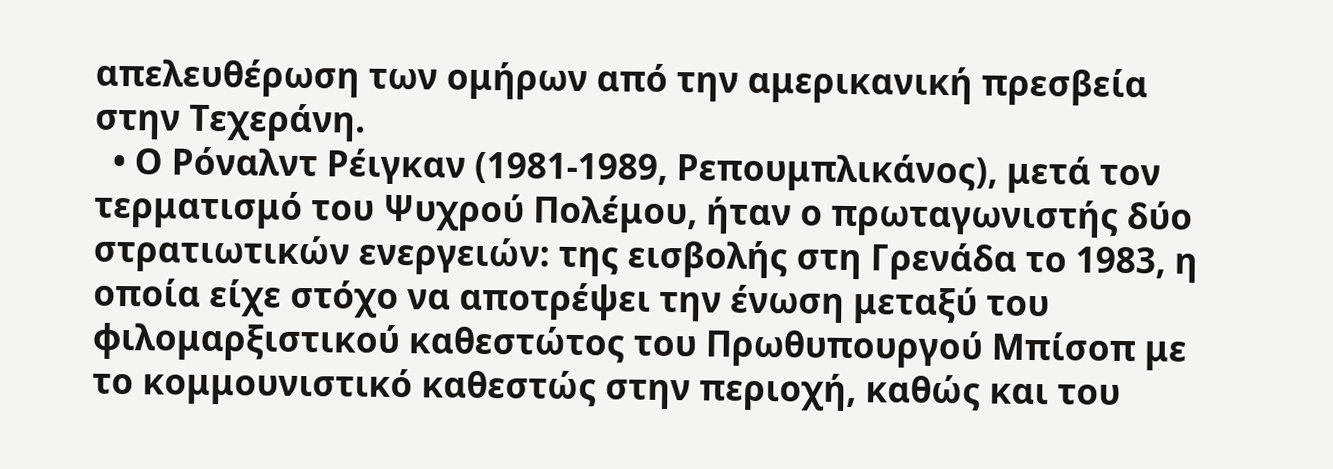απελευθέρωση των ομήρων από την αμερικανική πρεσβεία στην Τεχεράνη.
  • Ο Ρόναλντ Ρέιγκαν (1981-1989, Ρεπουμπλικάνος), μετά τον τερματισμό του Ψυχρού Πολέμου, ήταν ο πρωταγωνιστής δύο στρατιωτικών ενεργειών: της εισβολής στη Γρενάδα το 1983, η οποία είχε στόχο να αποτρέψει την ένωση μεταξύ του φιλομαρξιστικού καθεστώτος του Πρωθυπουργού Μπίσοπ με το κομμουνιστικό καθεστώς στην περιοχή, καθώς και του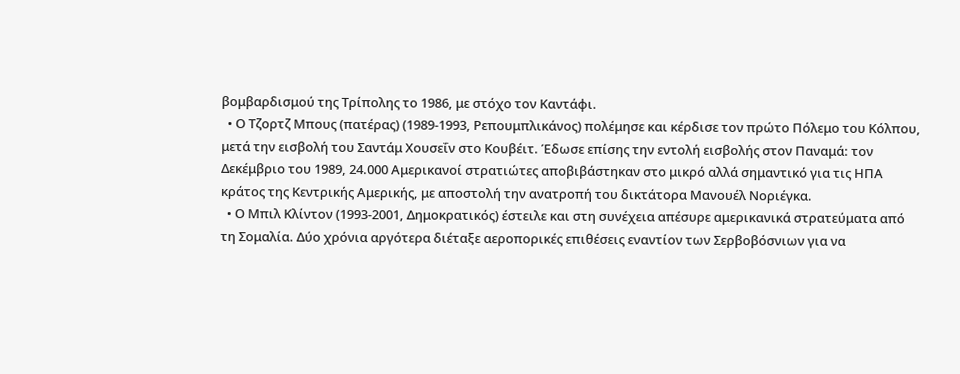βομβαρδισμού της Τρίπολης το 1986, με στόχο τον Καντάφι.
  • Ο Τζορτζ Μπους (πατέρας) (1989-1993, Ρεπουμπλικάνος) πολέμησε και κέρδισε τον πρώτο Πόλεμο του Κόλπου, μετά την εισβολή του Σαντάμ Χουσεΐν στο Κουβέιτ. Έδωσε επίσης την εντολή εισβολής στον Παναμά: τον Δεκέμβριο του 1989, 24.000 Αμερικανοί στρατιώτες αποβιβάστηκαν στο μικρό αλλά σημαντικό για τις ΗΠΑ κράτος της Κεντρικής Αμερικής, με αποστολή την ανατροπή του δικτάτορα Μανουέλ Νοριέγκα.
  • Ο Μπιλ Κλίντον (1993-2001, Δημοκρατικός) έστειλε και στη συνέχεια απέσυρε αμερικανικά στρατεύματα από τη Σομαλία. Δύο χρόνια αργότερα διέταξε αεροπορικές επιθέσεις εναντίον των Σερβοβόσνιων για να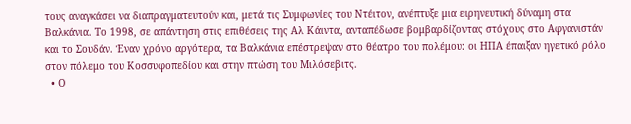τους αναγκάσει να διαπραγματευτούν και, μετά τις Συμφωνίες του Ντέιτον, ανέπτυξε μια ειρηνευτική δύναμη στα Βαλκάνια. Το 1998, σε απάντηση στις επιθέσεις της Αλ Κάιντα, ανταπέδωσε βομβαρδίζοντας στόχους στο Αφγανιστάν και το Σουδάν. Έναν χρόνο αργότερα, τα Βαλκάνια επέστρεψαν στο θέατρο του πολέμου: οι ΗΠΑ έπαιξαν ηγετικό ρόλο στον πόλεμο του Κοσσυφοπεδίου και στην πτώση του Μιλόσεβιτς.
  • Ο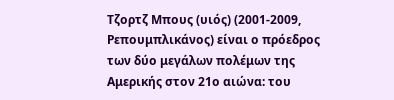Τζορτζ Μπους (υιός) (2001-2009, Ρεπουμπλικάνος) είναι ο πρόεδρος των δύο μεγάλων πολέμων της Αμερικής στον 21ο αιώνα: του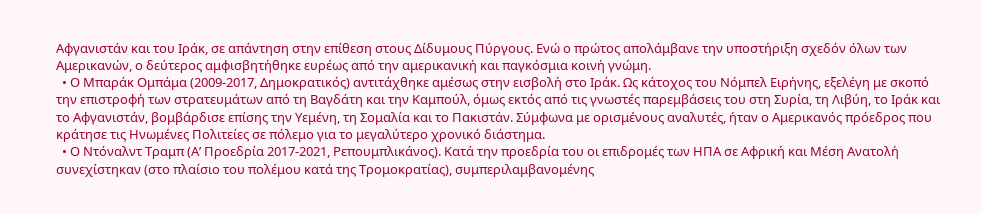Αφγανιστάν και του Ιράκ, σε απάντηση στην επίθεση στους Δίδυμους Πύργους. Ενώ ο πρώτος απολάμβανε την υποστήριξη σχεδόν όλων των Αμερικανών, ο δεύτερος αμφισβητήθηκε ευρέως από την αμερικανική και παγκόσμια κοινή γνώμη.
  • Ο Μπαράκ Ομπάμα (2009-2017, Δημοκρατικός) αντιτάχθηκε αμέσως στην εισβολή στο Ιράκ. Ως κάτοχος του Νόμπελ Ειρήνης, εξελέγη με σκοπό την επιστροφή των στρατευμάτων από τη Βαγδάτη και την Καμπούλ, όμως εκτός από τις γνωστές παρεμβάσεις του στη Συρία, τη Λιβύη, το Ιράκ και το Αφγανιστάν, βομβάρδισε επίσης την Υεμένη, τη Σομαλία και το Πακιστάν. Σύμφωνα με ορισμένους αναλυτές, ήταν ο Αμερικανός πρόεδρος που κράτησε τις Ηνωμένες Πολιτείες σε πόλεμο για το μεγαλύτερο χρονικό διάστημα.
  • Ο Ντόναλντ Τραμπ (Α’ Προεδρία 2017-2021, Ρεπουμπλικάνος). Κατά την προεδρία του οι επιδρομές των ΗΠΑ σε Αφρική και Μέση Ανατολή συνεχίστηκαν (στο πλαίσιο του πολέμου κατά της Τρομοκρατίας), συμπεριλαμβανομένης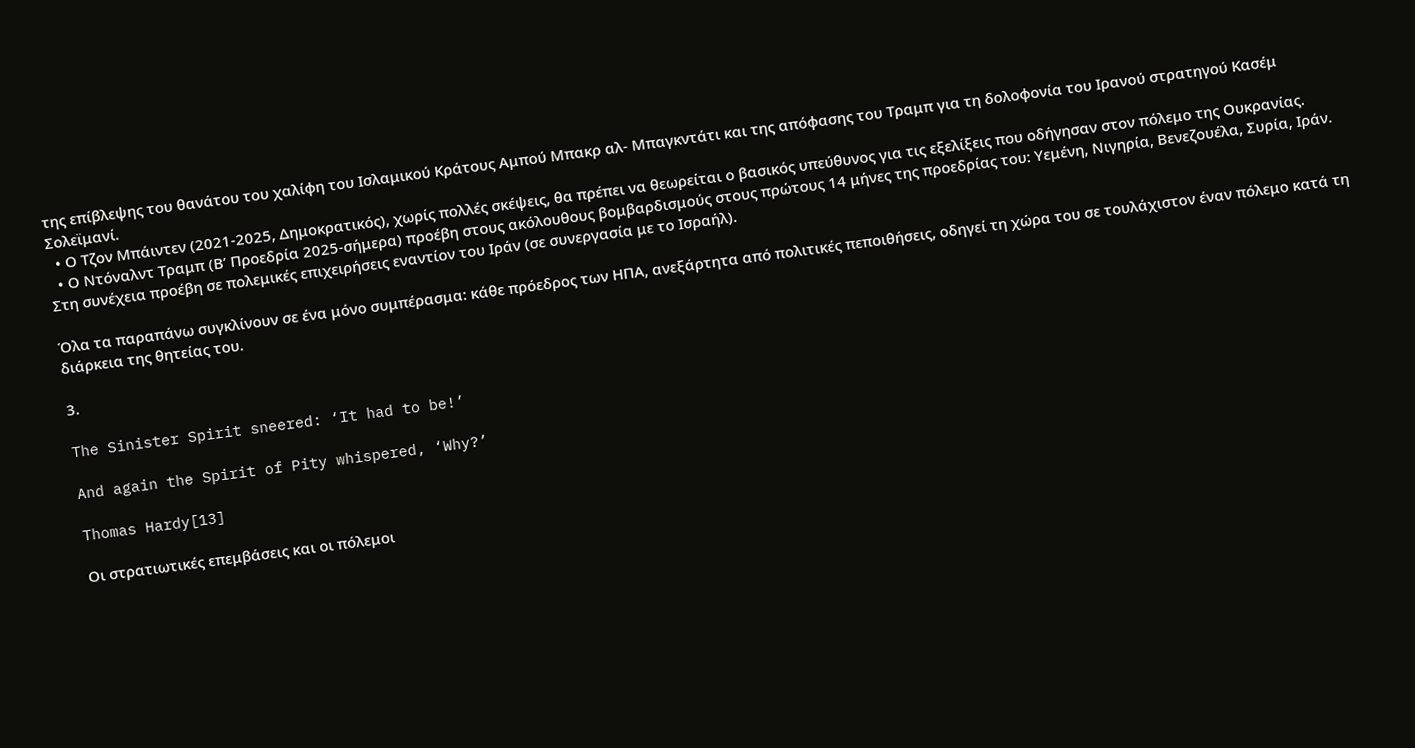της επίβλεψης του θανάτου του χαλίφη του Ισλαμικού Κράτους Αμπού Μπακρ αλ- Μπαγκντάτι και της απόφασης του Τραμπ για τη δολοφονία του Ιρανού στρατηγού Κασέμ Σολεϊμανί.
  • Ο Τζον Μπάιντεν (2021-2025, Δημοκρατικός), χωρίς πολλές σκέψεις, θα πρέπει να θεωρείται ο βασικός υπεύθυνος για τις εξελίξεις που οδήγησαν στον πόλεμο της Ουκρανίας.
  • Ο Ντόναλντ Τραμπ (Β’ Προεδρία 2025-σήμερα) προέβη στους ακόλουθους βομβαρδισμούς στους πρώτους 14 μήνες της προεδρίας του: Υεμένη, Νιγηρία, Βενεζουέλα, Συρία, Ιράν. Στη συνέχεια προέβη σε πολεμικές επιχειρήσεις εναντίον του Ιράν (σε συνεργασία με το Ισραήλ).

Όλα τα παραπάνω συγκλίνουν σε ένα μόνο συμπέρασμα: κάθε πρόεδρος των ΗΠΑ, ανεξάρτητα από πολιτικές πεποιθήσεις, οδηγεί τη χώρα του σε τουλάχιστον έναν πόλεμο κατά τη διάρκεια της θητείας του.

3.

The Sinister Spirit sneered: ‘It had to be!’

And again the Spirit of Pity whispered, ‘Why?’

Thomas Hardy[13]

Οι στρατιωτικές επεμβάσεις και οι πόλεμοι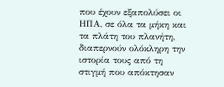που έχουν εξαπολύσει οι ΗΠΑ, σε όλα τα μήκη και τα πλάτη του πλανήτη, διαπερνούν ολόκληρη την ιστορία τους από τη στιγμή που απόκτησαν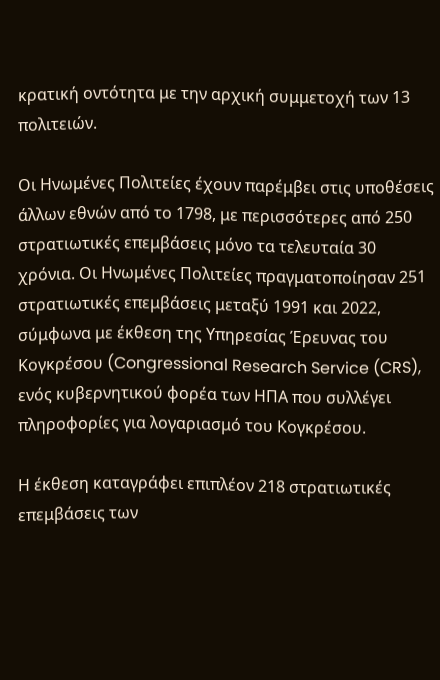κρατική οντότητα με την αρχική συμμετοχή των 13 πολιτειών.

Οι Ηνωμένες Πολιτείες έχουν παρέμβει στις υποθέσεις άλλων εθνών από το 1798, με περισσότερες από 250 στρατιωτικές επεμβάσεις μόνο τα τελευταία 30 χρόνια. Οι Ηνωμένες Πολιτείες πραγματοποίησαν 251 στρατιωτικές επεμβάσεις μεταξύ 1991 και 2022, σύμφωνα με έκθεση της Υπηρεσίας Έρευνας του Κογκρέσου (Congressional Research Service (CRS), ενός κυβερνητικού φορέα των ΗΠΑ που συλλέγει πληροφορίες για λογαριασμό του Κογκρέσου.

Η έκθεση καταγράφει επιπλέον 218 στρατιωτικές επεμβάσεις των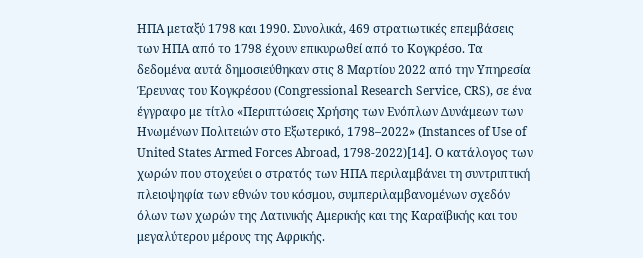ΗΠΑ μεταξύ 1798 και 1990. Συνολικά, 469 στρατιωτικές επεμβάσεις των ΗΠΑ από το 1798 έχουν επικυρωθεί από το Κογκρέσο. Τα δεδομένα αυτά δημοσιεύθηκαν στις 8 Μαρτίου 2022 από την Υπηρεσία Έρευνας του Κογκρέσου (Congressional Research Service, CRS), σε ένα έγγραφο με τίτλο «Περιπτώσεις Χρήσης των Ενόπλων Δυνάμεων των Ηνωμένων Πολιτειών στο Εξωτερικό, 1798–2022» (Instances of Use of United States Armed Forces Abroad, 1798-2022)[14]. Ο κατάλογος των χωρών που στοχεύει ο στρατός των ΗΠΑ περιλαμβάνει τη συντριπτική πλειοψηφία των εθνών του κόσμου, συμπεριλαμβανομένων σχεδόν όλων των χωρών της Λατινικής Αμερικής και της Καραϊβικής και του μεγαλύτερου μέρους της Αφρικής.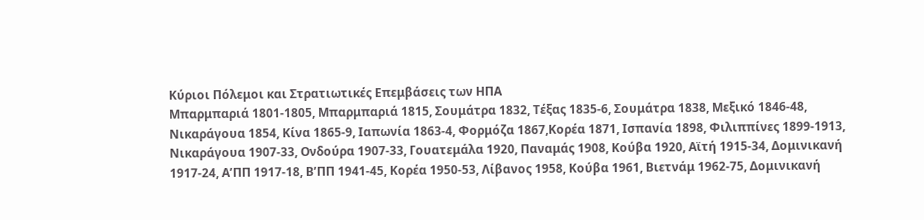Κύριοι Πόλεμοι και Στρατιωτικές Επεμβάσεις των ΗΠΑ
Μπαρμπαριά 1801-1805, Μπαρμπαριά 1815, Σουμάτρα 1832, Τέξας 1835-6, Σουμάτρα 1838, Μεξικό 1846-48, Νικαράγουα 1854, Κίνα 1865-9, Ιαπωνία 1863-4, Φορμόζα 1867,Κορέα 1871, Ισπανία 1898, Φιλιππίνες 1899-1913, Νικαράγουα 1907-33, Ονδούρα 1907-33, Γουατεμάλα 1920, Παναμάς 1908, Κούβα 1920, Αϊτή 1915-34, Δομινικανή 1917-24, Α’ΠΠ 1917-18, Β’ΠΠ 1941-45, Κορέα 1950-53, Λίβανος 1958, Κούβα 1961, Βιετνάμ 1962-75, Δομινικανή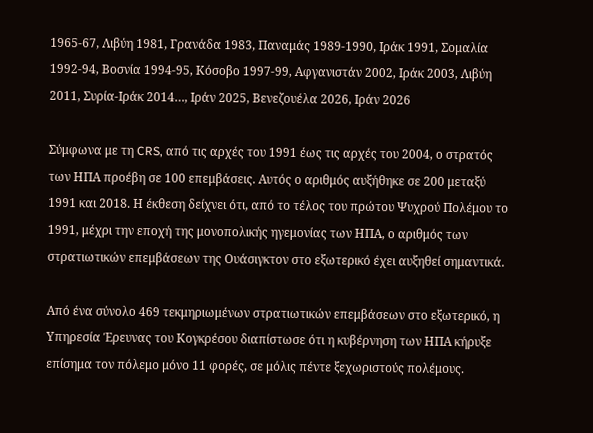1965-67, Λιβύη 1981, Γρανάδα 1983, Παναμάς 1989-1990, Ιράκ 1991, Σομαλία 1992-94, Βοσνία 1994-95, Κόσοβο 1997-99, Αφγανιστάν 2002, Ιράκ 2003, Λιβύη 2011, Συρία-Ιράκ 2014…, Ιράν 2025, Βενεζουέλα 2026, Ιράν 2026

Σύμφωνα με τη CRS, από τις αρχές του 1991 έως τις αρχές του 2004, ο στρατός των ΗΠΑ προέβη σε 100 επεμβάσεις. Αυτός ο αριθμός αυξήθηκε σε 200 μεταξύ 1991 και 2018. Η έκθεση δείχνει ότι, από το τέλος του πρώτου Ψυχρού Πολέμου το 1991, μέχρι την εποχή της μονοπολικής ηγεμονίας των ΗΠΑ, ο αριθμός των στρατιωτικών επεμβάσεων της Ουάσιγκτον στο εξωτερικό έχει αυξηθεί σημαντικά.

Από ένα σύνολο 469 τεκμηριωμένων στρατιωτικών επεμβάσεων στο εξωτερικό, η Υπηρεσία Έρευνας του Κογκρέσου διαπίστωσε ότι η κυβέρνηση των ΗΠΑ κήρυξε επίσημα τον πόλεμο μόνο 11 φορές, σε μόλις πέντε ξεχωριστούς πολέμους.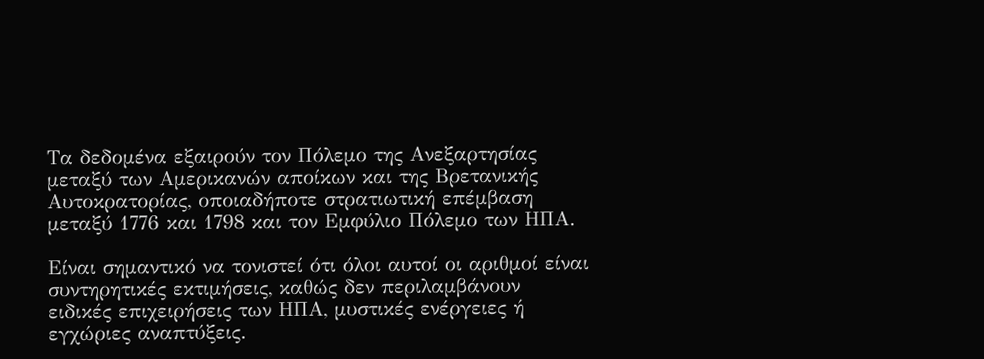Τα δεδομένα εξαιρούν τον Πόλεμο της Ανεξαρτησίας μεταξύ των Αμερικανών αποίκων και της Βρετανικής Αυτοκρατορίας, οποιαδήποτε στρατιωτική επέμβαση μεταξύ 1776 και 1798 και τον Εμφύλιο Πόλεμο των ΗΠΑ.

Είναι σημαντικό να τονιστεί ότι όλοι αυτοί οι αριθμοί είναι συντηρητικές εκτιμήσεις, καθώς δεν περιλαμβάνουν ειδικές επιχειρήσεις των ΗΠΑ, μυστικές ενέργειες ή εγχώριες αναπτύξεις.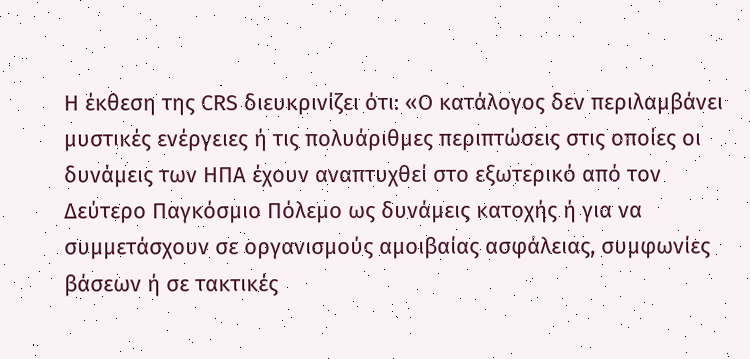Η έκθεση της CRS διευκρινίζει ότι: «Ο κατάλογος δεν περιλαμβάνει μυστικές ενέργειες ή τις πολυάριθμες περιπτώσεις στις οποίες οι δυνάμεις των ΗΠΑ έχουν αναπτυχθεί στο εξωτερικό από τον Δεύτερο Παγκόσμιο Πόλεμο ως δυνάμεις κατοχής ή για να συμμετάσχουν σε οργανισμούς αμοιβαίας ασφάλειας, συμφωνίες βάσεων ή σε τακτικές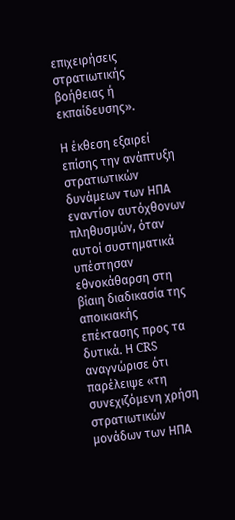επιχειρήσεις στρατιωτικής βοήθειας ή εκπαίδευσης».

Η έκθεση εξαιρεί επίσης την ανάπτυξη στρατιωτικών δυνάμεων των ΗΠΑ εναντίον αυτόχθονων πληθυσμών, όταν αυτοί συστηματικά υπέστησαν εθνοκάθαρση στη βίαιη διαδικασία της αποικιακής επέκτασης προς τα δυτικά. Η CRS αναγνώρισε ότι παρέλειψε «τη συνεχιζόμενη χρήση στρατιωτικών μονάδων των ΗΠΑ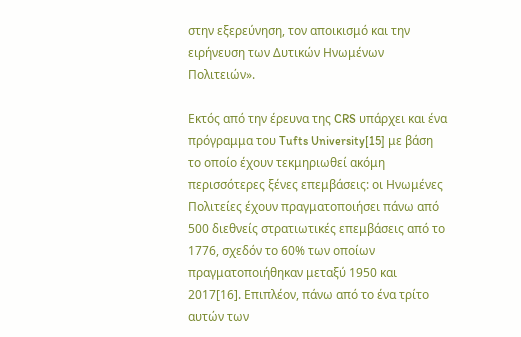στην εξερεύνηση, τον αποικισμό και την ειρήνευση των Δυτικών Ηνωμένων Πολιτειών».

Εκτός από την έρευνα της CRS υπάρχει και ένα πρόγραμμα του Tufts University[15] με βάση το οποίο έχουν τεκμηριωθεί ακόμη περισσότερες ξένες επεμβάσεις: οι Ηνωμένες Πολιτείες έχουν πραγματοποιήσει πάνω από 500 διεθνείς στρατιωτικές επεμβάσεις από το 1776, σχεδόν το 60% των οποίων πραγματοποιήθηκαν μεταξύ 1950 και 2017[16]. Επιπλέον, πάνω από το ένα τρίτο αυτών των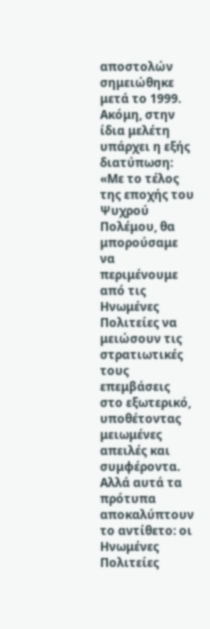αποστολών σημειώθηκε μετά το 1999. Ακόμη, στην ίδια μελέτη υπάρχει η εξής διατύπωση: «Με το τέλος της εποχής του Ψυχρού Πολέμου, θα μπορούσαμε να περιμένουμε από τις Ηνωμένες Πολιτείες να μειώσουν τις στρατιωτικές τους επεμβάσεις στο εξωτερικό, υποθέτοντας μειωμένες απειλές και συμφέροντα. Αλλά αυτά τα πρότυπα αποκαλύπτουν το αντίθετο: οι Ηνωμένες Πολιτείες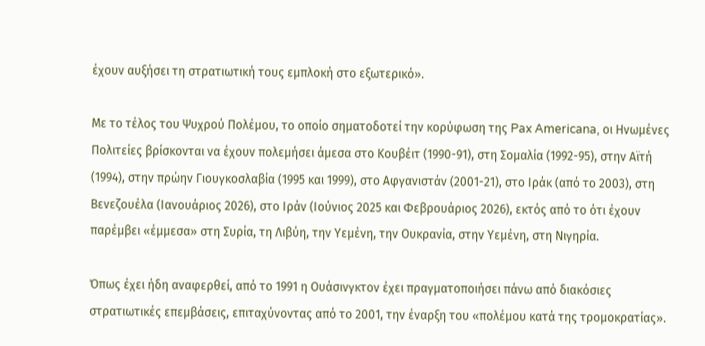έχουν αυξήσει τη στρατιωτική τους εμπλοκή στο εξωτερικό».

Με το τέλος του Ψυχρού Πολέμου, το οποίο σηματοδοτεί την κορύφωση της Pax Americana, οι Ηνωμένες Πολιτείες βρίσκονται να έχουν πολεμήσει άμεσα στο Κουβέιτ (1990-91), στη Σομαλία (1992-95), στην Αϊτή (1994), στην πρώην Γιουγκοσλαβία (1995 και 1999), στο Αφγανιστάν (2001-21), στο Ιράκ (από το 2003), στη Βενεζουέλα (Ιανουάριος 2026), στο Ιράν (Ιούνιος 2025 και Φεβρουάριος 2026), εκτός από το ότι έχουν παρέμβει «έμμεσα» στη Συρία, τη Λιβύη, την Υεμένη, την Ουκρανία, στην Υεμένη, στη Νιγηρία.

Όπως έχει ήδη αναφερθεί, από το 1991 η Ουάσινγκτον έχει πραγματοποιήσει πάνω από διακόσιες στρατιωτικές επεμβάσεις, επιταχύνοντας από το 2001, την έναρξη του «πολέμου κατά της τρομοκρατίας».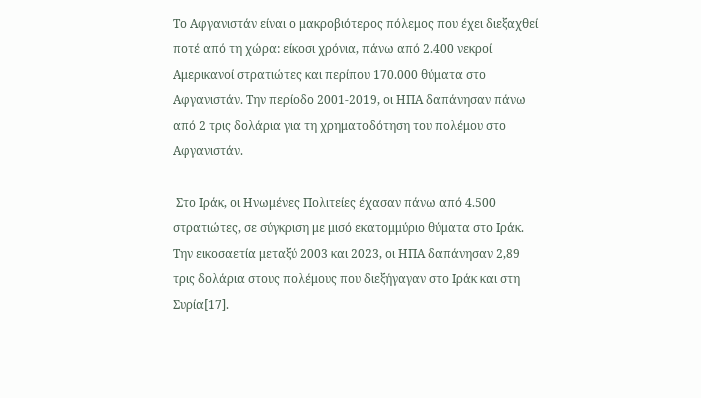Το Αφγανιστάν είναι ο μακροβιότερος πόλεμος που έχει διεξαχθεί ποτέ από τη χώρα: είκοσι χρόνια, πάνω από 2.400 νεκροί Αμερικανοί στρατιώτες και περίπου 170.000 θύματα στο Αφγανιστάν. Την περίοδο 2001-2019, οι ΗΠΑ δαπάνησαν πάνω από 2 τρις δολάρια για τη χρηματοδότηση του πολέμου στο Αφγανιστάν.

 Στο Ιράκ, οι Ηνωμένες Πολιτείες έχασαν πάνω από 4.500 στρατιώτες, σε σύγκριση με μισό εκατομμύριο θύματα στο Ιράκ. Την εικοσαετία μεταξύ 2003 και 2023, οι ΗΠΑ δαπάνησαν 2,89 τρις δολάρια στους πολέμους που διεξήγαγαν στο Ιράκ και στη Συρία[17].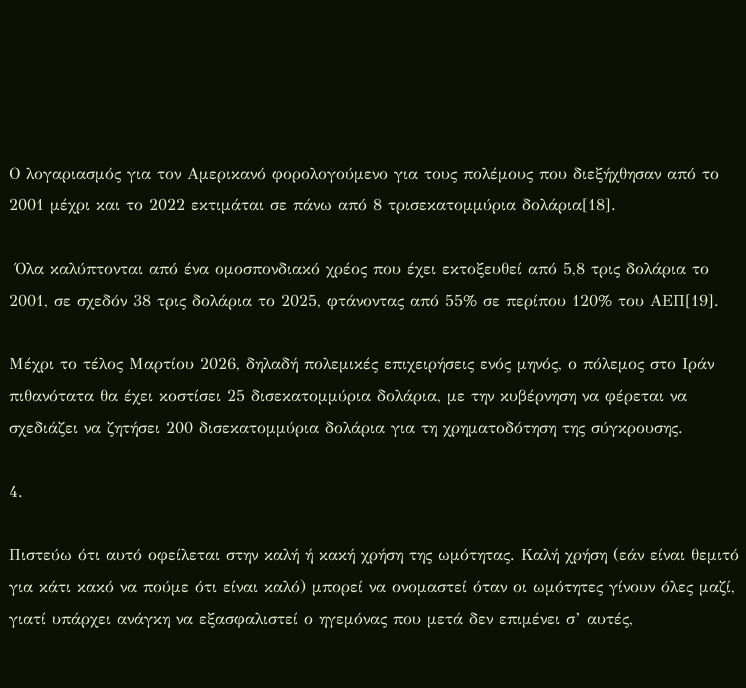Ο λογαριασμός για τον Αμερικανό φορολογούμενο για τους πολέμους που διεξήχθησαν από το 2001 μέχρι και το 2022 εκτιμάται σε πάνω από 8 τρισεκατομμύρια δολάρια[18].

 Όλα καλύπτονται από ένα ομοσπονδιακό χρέος που έχει εκτοξευθεί από 5,8 τρις δολάρια το 2001, σε σχεδόν 38 τρις δολάρια το 2025, φτάνοντας από 55% σε περίπου 120% του ΑΕΠ[19].

Μέχρι το τέλος Μαρτίου 2026, δηλαδή πολεμικές επιχειρήσεις ενός μηνός, ο πόλεμος στο Ιράν πιθανότατα θα έχει κοστίσει 25 δισεκατομμύρια δολάρια, με την κυβέρνηση να φέρεται να σχεδιάζει να ζητήσει 200 δισεκατομμύρια δολάρια για τη χρηματοδότηση της σύγκρουσης.

4.

Πιστεύω ότι αυτό οφείλεται στην καλή ή κακή χρήση της ωμότητας. Καλή χρήση (εάν είναι θεμιτό για κάτι κακό να πούμε ότι είναι καλό) μπορεί να ονομαστεί όταν οι ωμότητες γίνουν όλες μαζί, γιατί υπάρχει ανάγκη να εξασφαλιστεί ο ηγεμόνας που μετά δεν επιμένει σ’ αυτές,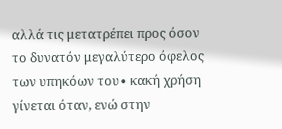αλλά τις μετατρέπει προς όσον το δυνατόν μεγαλύτερο όφελος των υπηκόων του∙ κακή χρήση γίνεται όταν, ενώ στην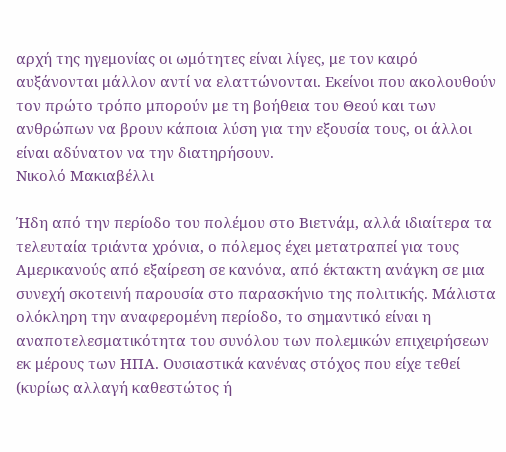αρχή της ηγεμονίας οι ωμότητες είναι λίγες, με τον καιρό αυξάνονται μάλλον αντί να ελαττώνονται. Εκείνοι που ακολουθούν τον πρώτο τρόπο μπορούν με τη βοήθεια του Θεού και των ανθρώπων να βρουν κάποια λύση για την εξουσία τους, οι άλλοι είναι αδύνατον να την διατηρήσουν.
Νικολό Μακιαβέλλι

Ήδη από την περίοδο του πολέμου στο Βιετνάμ, αλλά ιδιαίτερα τα τελευταία τριάντα χρόνια, ο πόλεμος έχει μετατραπεί για τους Αμερικανούς από εξαίρεση σε κανόνα, από έκτακτη ανάγκη σε μια συνεχή σκοτεινή παρουσία στο παρασκήνιο της πολιτικής. Μάλιστα ολόκληρη την αναφερομένη περίοδο, το σημαντικό είναι η αναποτελεσματικότητα του συνόλου των πολεμικών επιχειρήσεων εκ μέρους των ΗΠΑ. Ουσιαστικά κανένας στόχος που είχε τεθεί (κυρίως αλλαγή καθεστώτος ή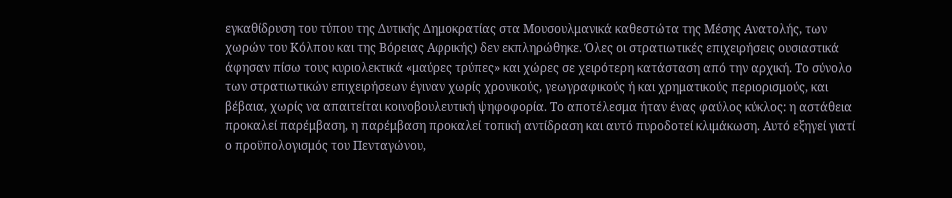εγκαθίδρυση του τύπου της Δυτικής Δημοκρατίας στα Μουσουλμανικά καθεστώτα της Μέσης Ανατολής, των χωρών του Κόλπου και της Βόρειας Αφρικής) δεν εκπληρώθηκε. Όλες οι στρατιωτικές επιχειρήσεις ουσιαστικά άφησαν πίσω τους κυριολεκτικά «μαύρες τρύπες» και χώρες σε χειρότερη κατάσταση από την αρχική. Το σύνολο των στρατιωτικών επιχειρήσεων έγιναν χωρίς χρονικούς, γεωγραφικούς ή και χρηματικούς περιορισμούς, και βέβαια, χωρίς να απαιτείται κοινοβουλευτική ψηφοφορία. Το αποτέλεσμα ήταν ένας φαύλος κύκλος: η αστάθεια προκαλεί παρέμβαση, η παρέμβαση προκαλεί τοπική αντίδραση και αυτό πυροδοτεί κλιμάκωση. Αυτό εξηγεί γιατί ο προϋπολογισμός του Πενταγώνου,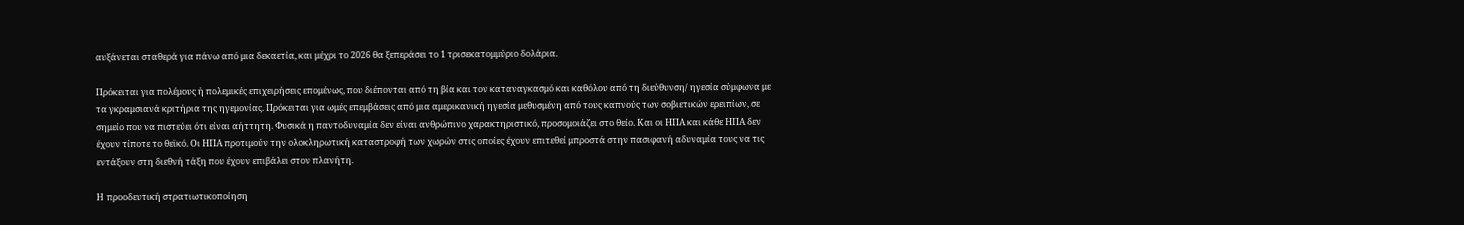αυξάνεται σταθερά για πάνω από μια δεκαετία, και μέχρι το 2026 θα ξεπεράσει το 1 τρισεκατομμύριο δολάρια.

Πρόκειται για πολέμους ή πολεμικές επιχειρήσεις επομένως, που διέπονται από τη βία και τον καταναγκασμό και καθόλου από τη διεύθυνση/ ηγεσία σύμφωνα με τα γκραμσιανά κριτήρια της ηγεμονίας. Πρόκειται για ωμές επεμβάσεις από μια αμερικανική ηγεσία μεθυσμένη από τους καπνούς των σοβιετικών ερειπίων, σε σημείο που να πιστεύει ότι είναι αήττητη. Φυσικά η παντοδυναμία δεν είναι ανθρώπινο χαρακτηριστικό, προσομοιάζει στο θείο. Και οι ΗΠΑ και κάθε ΗΠΑ δεν έχουν τίποτε το θεϊκό. Οι ΗΠΑ προτιμούν την ολοκληρωτική καταστροφή των χωρών στις οποίες έχουν επιτεθεί μπροστά στην πασιφανή αδυναμία τους να τις εντάξουν στη διεθνή τάξη που έχουν επιβάλει στον πλανήτη.

H προοδευτική στρατιωτικοποίηση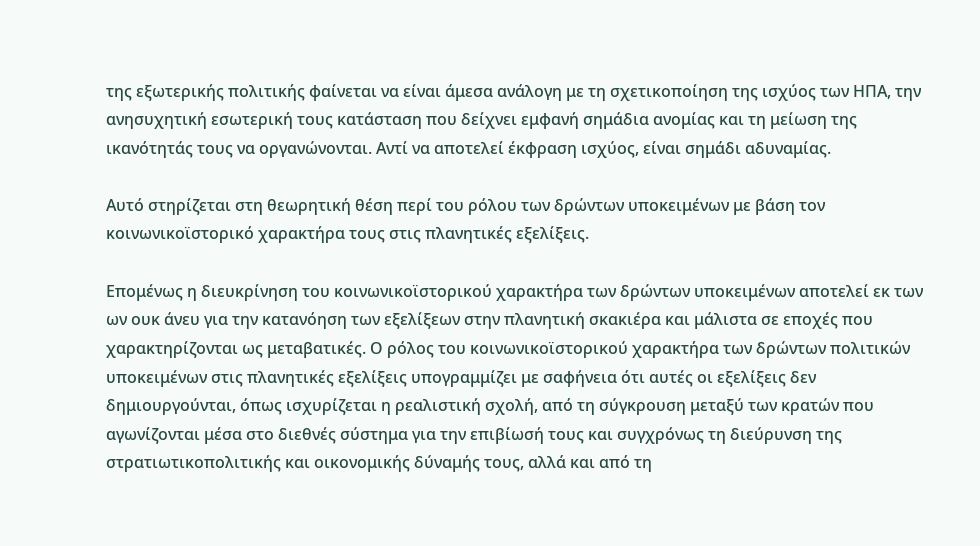της εξωτερικής πολιτικής φαίνεται να είναι άμεσα ανάλογη με τη σχετικοποίηση της ισχύος των ΗΠΑ, την ανησυχητική εσωτερική τους κατάσταση που δείχνει εμφανή σημάδια ανομίας και τη μείωση της ικανότητάς τους να οργανώνονται. Αντί να αποτελεί έκφραση ισχύος, είναι σημάδι αδυναμίας.

Αυτό στηρίζεται στη θεωρητική θέση περί του ρόλου των δρώντων υποκειμένων με βάση τον κοινωνικοϊστορικό χαρακτήρα τους στις πλανητικές εξελίξεις.

Επομένως η διευκρίνηση του κοινωνικοϊστορικού χαρακτήρα των δρώντων υποκειμένων αποτελεί εκ των ων ουκ άνευ για την κατανόηση των εξελίξεων στην πλανητική σκακιέρα και μάλιστα σε εποχές που χαρακτηρίζονται ως μεταβατικές. Ο ρόλος του κοινωνικοϊστορικού χαρακτήρα των δρώντων πολιτικών υποκειμένων στις πλανητικές εξελίξεις υπογραμμίζει με σαφήνεια ότι αυτές οι εξελίξεις δεν δημιουργούνται, όπως ισχυρίζεται η ρεαλιστική σχολή, από τη σύγκρουση μεταξύ των κρατών που αγωνίζονται μέσα στο διεθνές σύστημα για την επιβίωσή τους και συγχρόνως τη διεύρυνση της στρατιωτικοπολιτικής και οικονομικής δύναμής τους, αλλά και από τη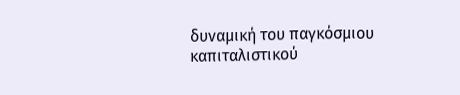δυναμική του παγκόσμιου καπιταλιστικού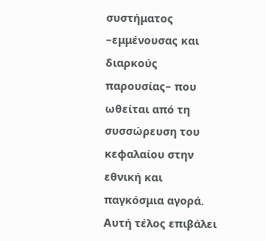συστήματος –εμμένουσας και διαρκούς παρουσίας– που ωθείται από τη συσσώρευση του κεφαλαίου στην εθνική και παγκόσμια αγορά. Αυτή τέλος επιβάλει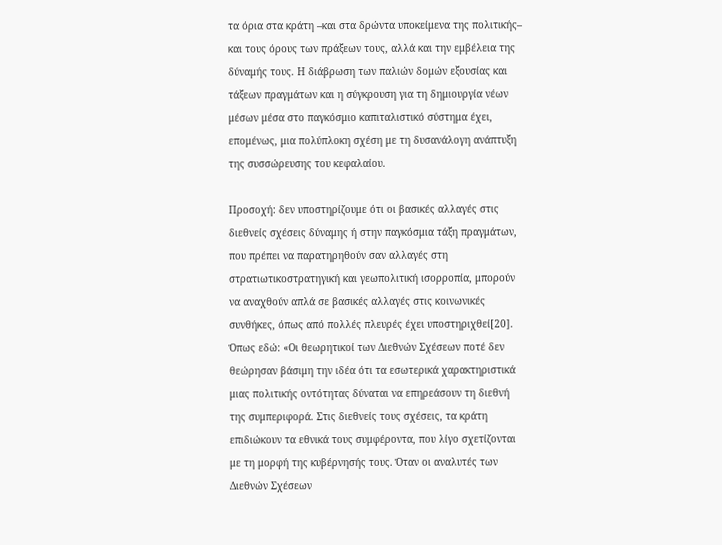τα όρια στα κράτη –και στα δρώντα υποκείμενα της πολιτικής– και τους όρους των πράξεων τους, αλλά και την εμβέλεια της δύναμής τους. Η διάβρωση των παλιών δομών εξουσίας και τάξεων πραγμάτων και η σύγκρουση για τη δημιουργία νέων μέσων μέσα στο παγκόσμιο καπιταλιστικό σύστημα έχει, επομένως, μια πολύπλοκη σχέση με τη δυσανάλογη ανάπτυξη της συσσώρευσης του κεφαλαίου.

Προσοχή: δεν υποστηρίζουμε ότι οι βασικές αλλαγές στις διεθνείς σχέσεις δύναμης ή στην παγκόσμια τάξη πραγμάτων, που πρέπει να παρατηρηθούν σαν αλλαγές στη στρατιωτικοστρατηγική και γεωπολιτική ισορροπία, μπορούν να αναχθούν απλά σε βασικές αλλαγές στις κοινωνικές συνθήκες, όπως από πολλές πλευρές έχει υποστηριχθεί[20]. Όπως εδώ: «Οι θεωρητικοί των Διεθνών Σχέσεων ποτέ δεν θεώρησαν βάσιμη την ιδέα ότι τα εσωτερικά χαρακτηριστικά μιας πολιτικής οντότητας δύναται να επηρεάσουν τη διεθνή της συμπεριφορά. Στις διεθνείς τους σχέσεις, τα κράτη επιδιώκουν τα εθνικά τους συμφέροντα, που λίγο σχετίζονται με τη μορφή της κυβέρνησής τους. Όταν οι αναλυτές των Διεθνών Σχέσεων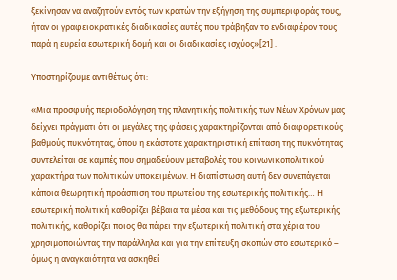ξεκίνησαν να αναζητούν εντός των κρατών την εξήγηση της συμπεριφοράς τους, ήταν οι γραφειοκρατικές διαδικασίες αυτές που τράβηξαν το ενδιαφέρον τους παρά η ευρεία εσωτερική δομή και οι διαδικασίες ισχύος»[21] .

Υποστηρίζουμε αντιθέτως ότι:

«Μια προσφυής περιοδολόγηση της πλανητικής πολιτικής των Νέων Χρόνων μας δείχνει πράγματι ότι οι μεγάλες της φάσεις χαρακτηρίζονται από διαφορετικούς βαθμούς πυκνότητας, όπου η εκάστοτε χαρακτηριστική επίταση της πυκνότητας συντελείται σε καμπές που σημαδεύουν μεταβολές του κοινωνικοπολιτικού χαρακτήρα των πολιτικών υποκειμένων. Η διαπίστωση αυτή δεν συνεπάγεται κάποια θεωρητική προάσπιση του πρωτείου της εσωτερικής πολιτικής… Η εσωτερική πολιτική καθορίζει βέβαια τα μέσα και τις μεθόδους της εξωτερικής πολιτικής, καθορίζει ποιος θα πάρει την εξωτερική πολιτική στα χέρια του χρησιμοποιώντας την παράλληλα και για την επίτευξη σκοπών στο εσωτερικό – όμως η αναγκαιότητα να ασκηθεί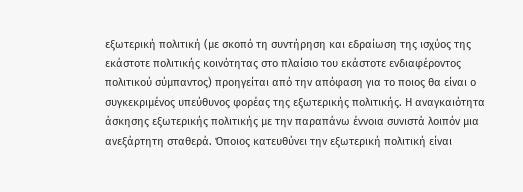εξωτερική πολιτική (με σκοπό τη συντήρηση και εδραίωση της ισχύος της εκάστοτε πολιτικής κοινότητας στο πλαίσιο του εκάστοτε ενδιαφέροντος πολιτικού σύμπαντος) προηγείται από την απόφαση για το ποιος θα είναι ο συγκεκριμένος υπεύθυνος φορέας της εξωτερικής πολιτικής. Η αναγκαιότητα άσκησης εξωτερικής πολιτικής με την παραπάνω έννοια συνιστά λοιπόν μια ανεξάρτητη σταθερά. Όποιος κατευθύνει την εξωτερική πολιτική είναι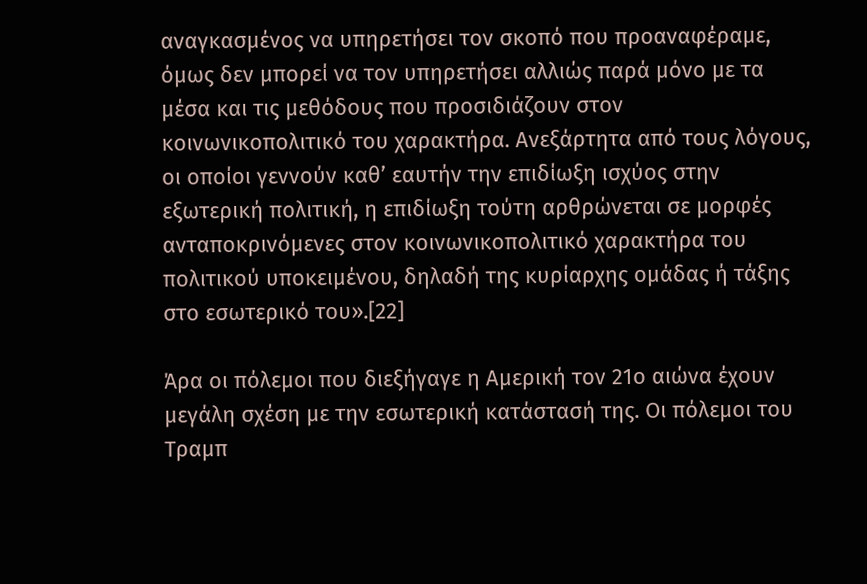αναγκασμένος να υπηρετήσει τον σκοπό που προαναφέραμε, όμως δεν μπορεί να τον υπηρετήσει αλλιώς παρά μόνο με τα μέσα και τις μεθόδους που προσιδιάζουν στον κοινωνικοπολιτικό του χαρακτήρα. Ανεξάρτητα από τους λόγους, οι οποίοι γεννούν καθ’ εαυτήν την επιδίωξη ισχύος στην εξωτερική πολιτική, η επιδίωξη τούτη αρθρώνεται σε μορφές ανταποκρινόμενες στον κοινωνικοπολιτικό χαρακτήρα του πολιτικού υποκειμένου, δηλαδή της κυρίαρχης ομάδας ή τάξης στο εσωτερικό του».[22]

Άρα οι πόλεμοι που διεξήγαγε η Αμερική τον 21ο αιώνα έχουν μεγάλη σχέση με την εσωτερική κατάστασή της. Οι πόλεμοι του Τραμπ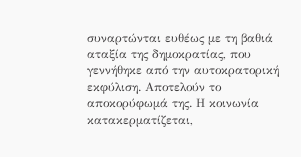συναρτώνται ευθέως με τη βαθιά αταξία της δημοκρατίας, που γεννήθηκε από την αυτοκρατορική εκφύλιση. Αποτελούν το αποκορύφωμά της. Η κοινωνία κατακερματίζεται,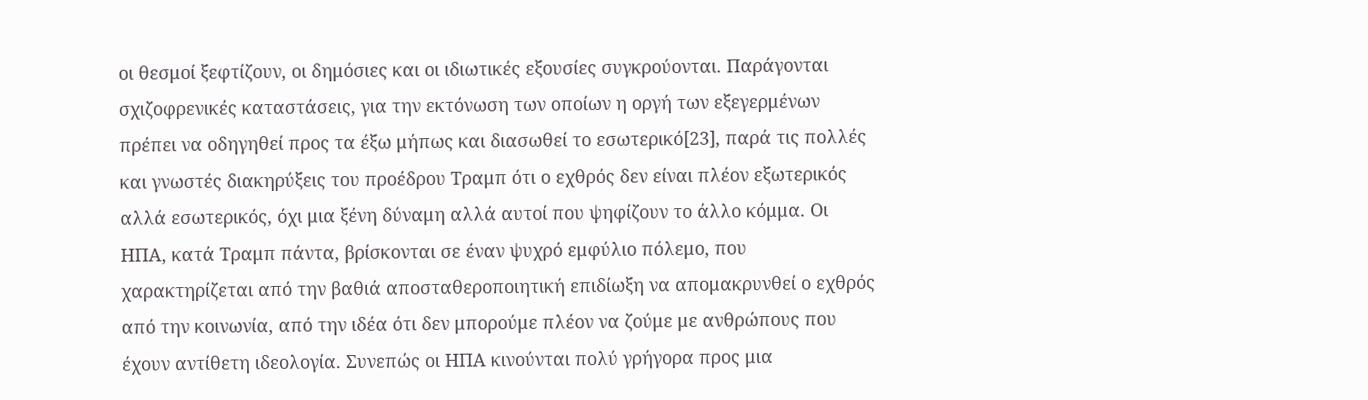οι θεσμοί ξεφτίζουν, οι δημόσιες και οι ιδιωτικές εξουσίες συγκρούονται. Παράγονται σχιζοφρενικές καταστάσεις, για την εκτόνωση των οποίων η οργή των εξεγερμένων πρέπει να οδηγηθεί προς τα έξω μήπως και διασωθεί το εσωτερικό[23], παρά τις πολλές και γνωστές διακηρύξεις του προέδρου Τραμπ ότι ο εχθρός δεν είναι πλέον εξωτερικός αλλά εσωτερικός, όχι μια ξένη δύναμη αλλά αυτοί που ψηφίζουν το άλλο κόμμα. Οι ΗΠΑ, κατά Τραμπ πάντα, βρίσκονται σε έναν ψυχρό εμφύλιο πόλεμο, που χαρακτηρίζεται από την βαθιά αποσταθεροποιητική επιδίωξη να απομακρυνθεί ο εχθρός από την κοινωνία, από την ιδέα ότι δεν μπορούμε πλέον να ζούμε με ανθρώπους που έχουν αντίθετη ιδεολογία. Συνεπώς οι ΗΠΑ κινούνται πολύ γρήγορα προς μια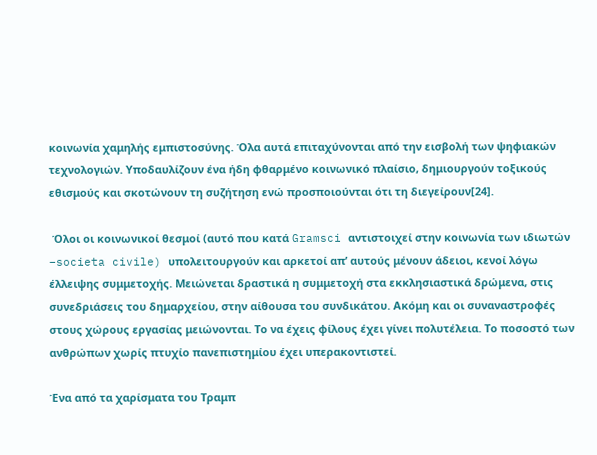κοινωνία χαμηλής εμπιστοσύνης. Όλα αυτά επιταχύνονται από την εισβολή των ψηφιακών τεχνολογιών. Υποδαυλίζουν ένα ήδη φθαρμένο κοινωνικό πλαίσιο, δημιουργούν τοξικούς εθισμούς και σκοτώνουν τη συζήτηση ενώ προσποιούνται ότι τη διεγείρουν[24].

 Όλοι οι κοινωνικοί θεσμοί (αυτό που κατά Gramsci αντιστοιχεί στην κοινωνία των ιδιωτών –societa civile) υπολειτουργούν και αρκετοί απ’ αυτούς μένουν άδειοι, κενοί λόγω έλλειψης συμμετοχής. Μειώνεται δραστικά η συμμετοχή στα εκκλησιαστικά δρώμενα, στις συνεδριάσεις του δημαρχείου, στην αίθουσα του συνδικάτου. Ακόμη και οι συναναστροφές στους χώρους εργασίας μειώνονται. Το να έχεις φίλους έχει γίνει πολυτέλεια. Το ποσοστό των ανθρώπων χωρίς πτυχίο πανεπιστημίου έχει υπερακοντιστεί.

Ένα από τα χαρίσματα του Τραμπ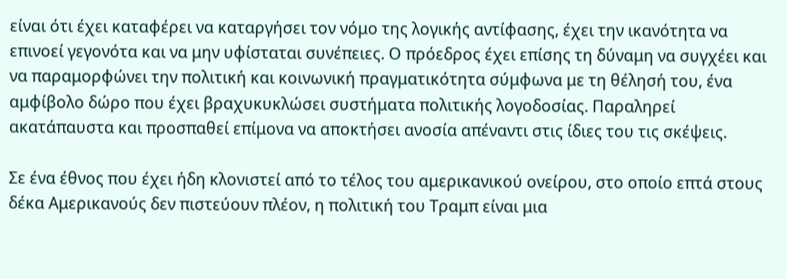είναι ότι έχει καταφέρει να καταργήσει τον νόμο της λογικής αντίφασης, έχει την ικανότητα να επινοεί γεγονότα και να μην υφίσταται συνέπειες. Ο πρόεδρος έχει επίσης τη δύναμη να συγχέει και να παραμορφώνει την πολιτική και κοινωνική πραγματικότητα σύμφωνα με τη θέλησή του, ένα αμφίβολο δώρο που έχει βραχυκυκλώσει συστήματα πολιτικής λογοδοσίας. Παραληρεί ακατάπαυστα και προσπαθεί επίμονα να αποκτήσει ανοσία απέναντι στις ίδιες του τις σκέψεις.

Σε ένα έθνος που έχει ήδη κλονιστεί από το τέλος του αμερικανικού ονείρου, στο οποίο επτά στους δέκα Αμερικανούς δεν πιστεύουν πλέον, η πολιτική του Τραμπ είναι μια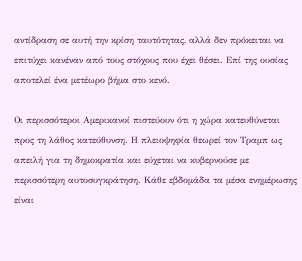αντίδραση σε αυτή την κρίση ταυτότητας, αλλά δεν πρόκειται να επιτύχει κανέναν από τους στόχους που έχει θέσει. Επί της ουσίας αποτελεί ένα μετέωρο βήμα στο κενό.

Οι περισσότεροι Αμερικανοί πιστεύουν ότι η χώρα κατευθύνεται προς τη λάθος κατεύθυνση. Η πλειοψηφία θεωρεί τον Τραμπ ως απειλή για τη δημοκρατία και εύχεται να κυβερνούσε με περισσότερη αυτοσυγκράτηση. Κάθε εβδομάδα τα μέσα ενημέρωσης είναι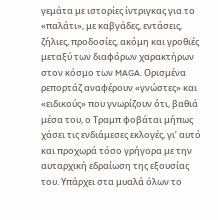γεμάτα με ιστορίες ίντριγκας για το «παλάτι», με καβγάδες, εντάσεις, ζήλιες, προδοσίες, ακόμη και γροθιές μεταξύ των διαφόρων χαρακτήρων στον κόσμο των MAGA. Ορισμένα ρεπορτάζ αναφέρουν «γνώστες» και «ειδικούς» που γνωρίζουν ότι, βαθιά μέσα του, ο Τραμπ φοβάται μήπως χάσει τις ενδιάμεσες εκλογές, γι’ αυτό και προχωρά τόσο γρήγορα με την αυταρχική εδραίωση της εξουσίας του. Υπάρχει στα μυαλά όλων το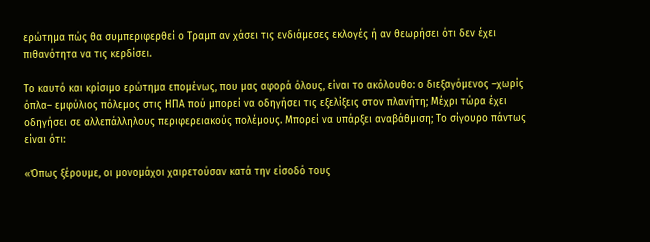ερώτημα πώς θα συμπεριφερθεί ο Τραμπ αν χάσει τις ενδιάμεσες εκλογές ή αν θεωρήσει ότι δεν έχει πιθανότητα να τις κερδίσει.

Το καυτό και κρίσιμο ερώτημα επομένως, που μας αφορά όλους, είναι το ακόλουθο: ο διεξαγόμενος –χωρίς όπλα– εμφύλιος πόλεμος στις ΗΠΑ πού μπορεί να οδηγήσει τις εξελίξεις στον πλανήτη; Μέχρι τώρα έχει οδηγήσει σε αλλεπάλληλους περιφερειακούς πολέμους. Μπορεί να υπάρξει αναβάθμιση; Το σίγουρο πάντως είναι ότι:

«Όπως ξέρουμε, οι μονομάχοι χαιρετούσαν κατά την είσοδό τους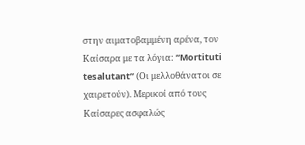στην αιματοβαμμένη αρένα, τον Καίσαρα με τα λόγια: “Mortituti tesalutant” (Οι μελλοθάνατοι σε χαιρετούν). Μερικοί από τους Καίσαρες ασφαλώς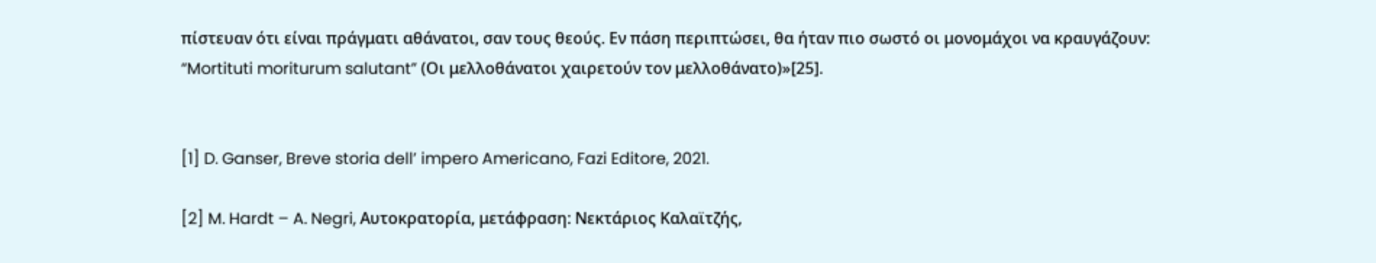πίστευαν ότι είναι πράγματι αθάνατοι, σαν τους θεούς. Εν πάση περιπτώσει, θα ήταν πιο σωστό οι μονομάχοι να κραυγάζουν: “Mortituti moriturum salutant” (Οι μελλοθάνατοι χαιρετούν τον μελλοθάνατο)»[25].


[1] D. Ganser, Breve storia dell’ impero Americano, Fazi Editore, 2021.

[2] M. Hardt – A. Negri, Αυτοκρατορία, μετάφραση: Νεκτάριος Καλαϊτζής,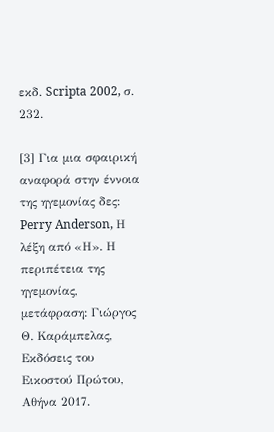εκδ. Scripta 2002, σ. 232.

[3] Για μια σφαιρική αναφορά στην έννοια της ηγεμονίας δες: Perry Anderson, Η λέξη από «Η». Η περιπέτεια της ηγεμονίας, μετάφραση: Γιώργος Θ. Καράμπελας, Εκδόσεις του Εικοστού Πρώτου, Αθήνα 2017.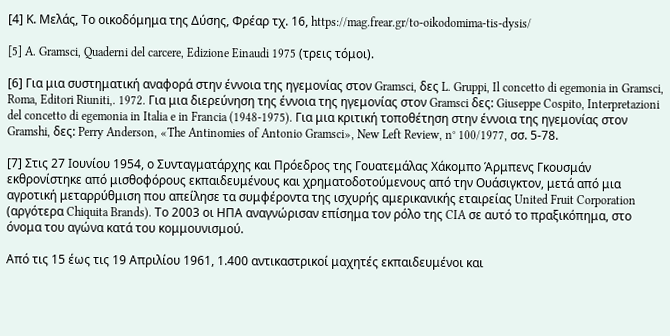[4] Κ. Μελάς, Το οικοδόμημα της Δύσης, Φρέαρ τχ. 16, https://mag.frear.gr/to-oikodomima-tis-dysis/

[5] A. Gramsci, Quaderni del carcere, Edizione Einaudi 1975 (τρεις τόμοι).

[6] Για μια συστηματική αναφορά στην έννοια της ηγεμονίας στον Gramsci, δες L. Gruppi, Il concetto di egemonia in Gramsci, Roma, Editori Riuniti,. 1972. Για μια διερεύνηση της έννοια της ηγεμονίας στον Gramsci δες: Giuseppe Cospito, Interpretazioni del concetto di egemonia in Italia e in Francia (1948-1975). Για μια κριτική τοποθέτηση στην έννοια της ηγεμονίας στον Gramshi, δες: Perry Anderson, «The Antinomies of Antonio Gramsci», New Left Review, n° 100/1977, σσ. 5-78.

[7] Στις 27 Ιουνίου 1954, ο Συνταγματάρχης και Πρόεδρος της Γουατεμάλας Χάκομπο Άρμπενς Γκουσμάν εκθρονίστηκε από μισθοφόρους εκπαιδευμένους και χρηματοδοτούμενους από την Ουάσιγκτον, μετά από μια αγροτική μεταρρύθμιση που απείλησε τα συμφέροντα της ισχυρής αμερικανικής εταιρείας United Fruit Corporation (αργότερα Chiquita Brands). Το 2003 οι ΗΠΑ αναγνώρισαν επίσημα τον ρόλο της CIA σε αυτό το πραξικόπημα, στο όνομα του αγώνα κατά του κομμουνισμού.

Από τις 15 έως τις 19 Απριλίου 1961, 1.400 αντικαστρικοί μαχητές εκπαιδευμένοι και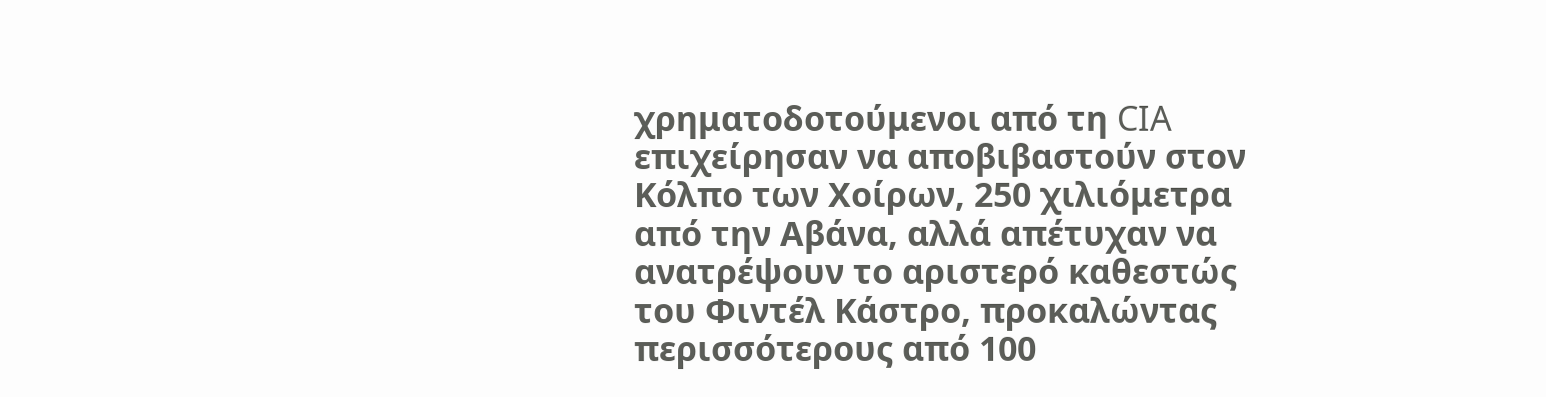χρηματοδοτούμενοι από τη CIA επιχείρησαν να αποβιβαστούν στον Κόλπο των Χοίρων, 250 χιλιόμετρα από την Αβάνα, αλλά απέτυχαν να ανατρέψουν το αριστερό καθεστώς του Φιντέλ Κάστρο, προκαλώντας περισσότερους από 100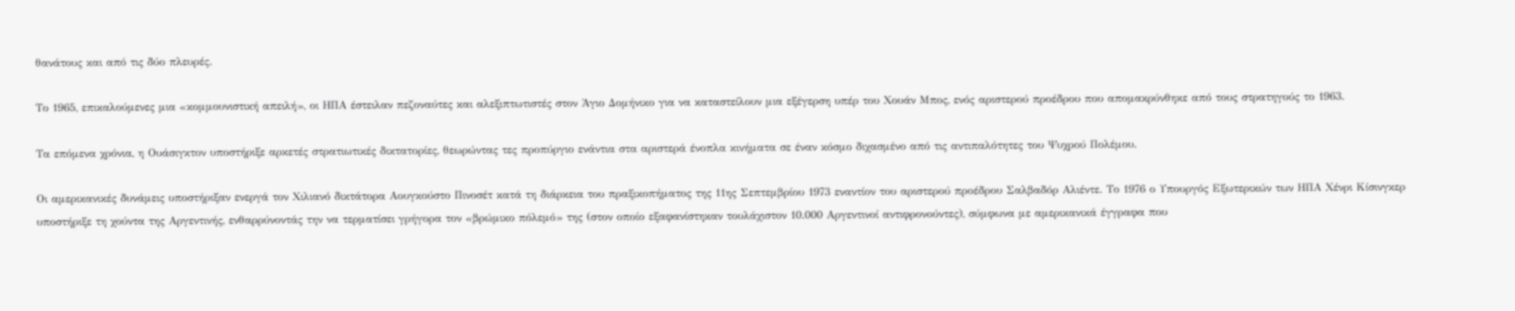θανάτους και από τις δύο πλευρές.

Το 1965, επικαλούμενες μια «κομμουνιστική απειλή», οι ΗΠΑ έστειλαν πεζοναύτες και αλεξιπτωτιστές στον Άγιο Δομήνικο για να καταστείλουν μια εξέγερση υπέρ του Χουάν Μπος, ενός αριστερού προέδρου που απομακρύνθηκε από τους στρατηγούς το 1963.

Τα επόμενα χρόνια, η Ουάσιγκτον υποστήριξε αρκετές στρατιωτικές δικτατορίες, θεωρώντας τες προπύργιο ενάντια στα αριστερά ένοπλα κινήματα σε έναν κόσμο διχασμένο από τις αντιπαλότητες του Ψυχρού Πολέμου.

Οι αμερικανικές δυνάμεις υποστήριξαν ενεργά τον Χιλιανό δικτάτορα Αουγκούστο Πινοσέτ κατά τη διάρκεια του πραξικοπήματος της 11ης Σεπτεμβρίου 1973 εναντίον του αριστερού προέδρου Σαλβαδόρ Αλιέντε. Το 1976 ο Υπουργός Εξωτερικών των ΗΠΑ Χένρι Κίσινγκερ υποστήριξε τη χούντα της Αργεντινής, ενθαρρύνοντάς την να τερματίσει γρήγορα τον «βρώμικο πόλεμό» της (στον οποίο εξαφανίστηκαν τουλάχιστον 10.000 Αργεντινοί αντιφρονούντες), σύμφωνα με αμερικανικά έγγραφα που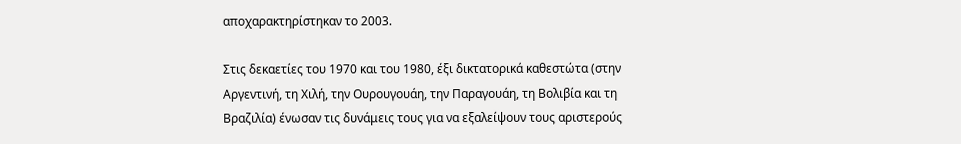αποχαρακτηρίστηκαν το 2003.

Στις δεκαετίες του 1970 και του 1980, έξι δικτατορικά καθεστώτα (στην Αργεντινή, τη Χιλή, την Ουρουγουάη, την Παραγουάη, τη Βολιβία και τη Βραζιλία) ένωσαν τις δυνάμεις τους για να εξαλείψουν τους αριστερούς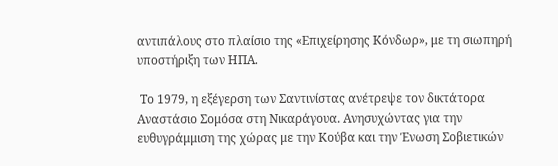αντιπάλους στο πλαίσιο της «Επιχείρησης Κόνδωρ», με τη σιωπηρή υποστήριξη των ΗΠΑ.

 Το 1979, η εξέγερση των Σαντινίστας ανέτρεψε τον δικτάτορα Αναστάσιο Σομόσα στη Νικαράγουα. Ανησυχώντας για την ευθυγράμμιση της χώρας με την Κούβα και την Ένωση Σοβιετικών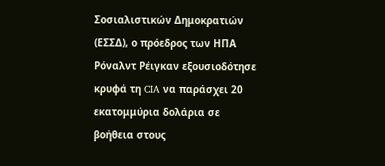Σοσιαλιστικών Δημοκρατιών (ΕΣΣΔ), ο πρόεδρος των ΗΠΑ Ρόναλντ Ρέιγκαν εξουσιοδότησε κρυφά τη CIA να παράσχει 20 εκατομμύρια δολάρια σε βοήθεια στους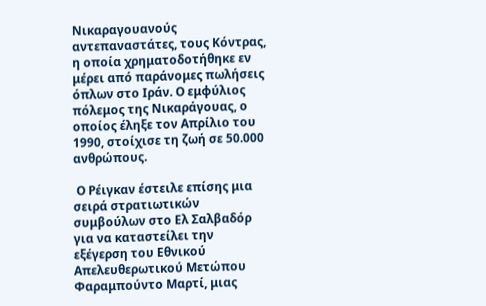Νικαραγουανούς αντεπαναστάτες, τους Κόντρας, η οποία χρηματοδοτήθηκε εν μέρει από παράνομες πωλήσεις όπλων στο Ιράν. Ο εμφύλιος πόλεμος της Νικαράγουας, ο οποίος έληξε τον Απρίλιο του 1990, στοίχισε τη ζωή σε 50.000 ανθρώπους.

 Ο Ρέιγκαν έστειλε επίσης μια σειρά στρατιωτικών συμβούλων στο Ελ Σαλβαδόρ για να καταστείλει την εξέγερση του Εθνικού Απελευθερωτικού Μετώπου Φαραμπούντο Μαρτί, μιας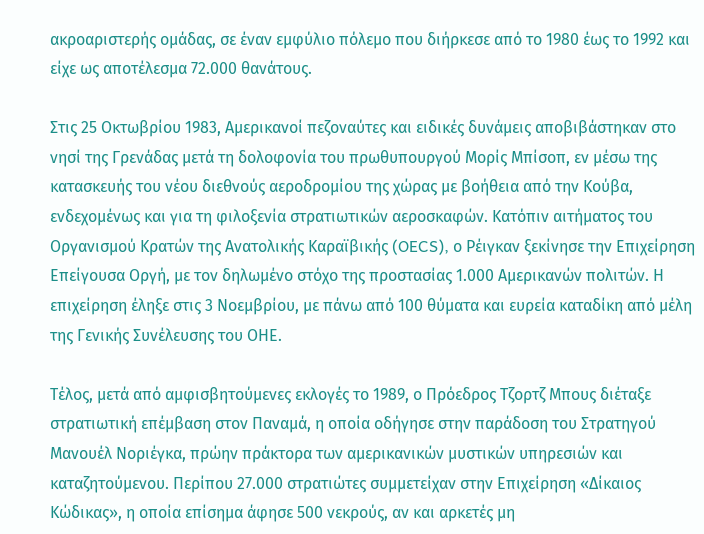ακροαριστερής ομάδας, σε έναν εμφύλιο πόλεμο που διήρκεσε από το 1980 έως το 1992 και είχε ως αποτέλεσμα 72.000 θανάτους.

Στις 25 Οκτωβρίου 1983, Αμερικανοί πεζοναύτες και ειδικές δυνάμεις αποβιβάστηκαν στο νησί της Γρενάδας μετά τη δολοφονία του πρωθυπουργού Μορίς Μπίσοπ, εν μέσω της κατασκευής του νέου διεθνούς αεροδρομίου της χώρας με βοήθεια από την Κούβα, ενδεχομένως και για τη φιλοξενία στρατιωτικών αεροσκαφών. Κατόπιν αιτήματος του Οργανισμού Κρατών της Ανατολικής Καραϊβικής (OECS), ο Ρέιγκαν ξεκίνησε την Επιχείρηση Επείγουσα Οργή, με τον δηλωμένο στόχο της προστασίας 1.000 Αμερικανών πολιτών. Η επιχείρηση έληξε στις 3 Νοεμβρίου, με πάνω από 100 θύματα και ευρεία καταδίκη από μέλη της Γενικής Συνέλευσης του ΟΗΕ.

Τέλος, μετά από αμφισβητούμενες εκλογές το 1989, ο Πρόεδρος Τζορτζ Μπους διέταξε στρατιωτική επέμβαση στον Παναμά, η οποία οδήγησε στην παράδοση του Στρατηγού Μανουέλ Νοριέγκα, πρώην πράκτορα των αμερικανικών μυστικών υπηρεσιών και καταζητούμενου. Περίπου 27.000 στρατιώτες συμμετείχαν στην Επιχείρηση «Δίκαιος Κώδικας», η οποία επίσημα άφησε 500 νεκρούς, αν και αρκετές μη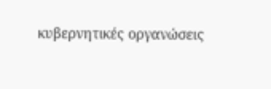κυβερνητικές οργανώσεις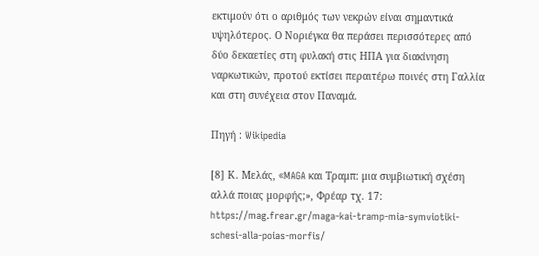εκτιμούν ότι ο αριθμός των νεκρών είναι σημαντικά υψηλότερος. Ο Νοριέγκα θα περάσει περισσότερες από δύο δεκαετίες στη φυλακή στις ΗΠΑ για διακίνηση ναρκωτικών, προτού εκτίσει περαιτέρω ποινές στη Γαλλία και στη συνέχεια στον Παναμά.

Πηγή : Wikipedia

[8] Κ. Μελάς, «MAGA και Τραμπ: μια συμβιωτική σχέση αλλά ποιας μορφής;», Φρέαρ τχ. 17: https://mag.frear.gr/maga-kai-tramp-mia-symviotiki-schesi-alla-poias-morfis/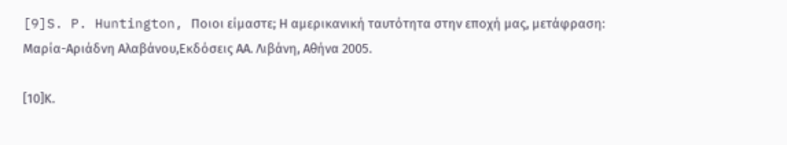[9]S. P. Huntington, Ποιοι είμαστε; Η αμερικανική ταυτότητα στην εποχή μας, μετάφραση: Μαρία-Αριάδνη Αλαβάνου,Εκδόσεις ΑΑ. Λιβάνη, Αθήνα 2005.

[10]Κ.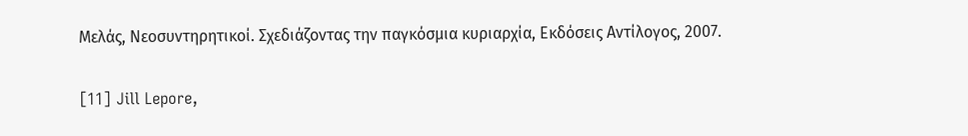Μελάς, Νεοσυντηρητικοί. Σχεδιάζοντας την παγκόσμια κυριαρχία, Εκδόσεις Αντίλογος, 2007.

[11] Jill Lepore,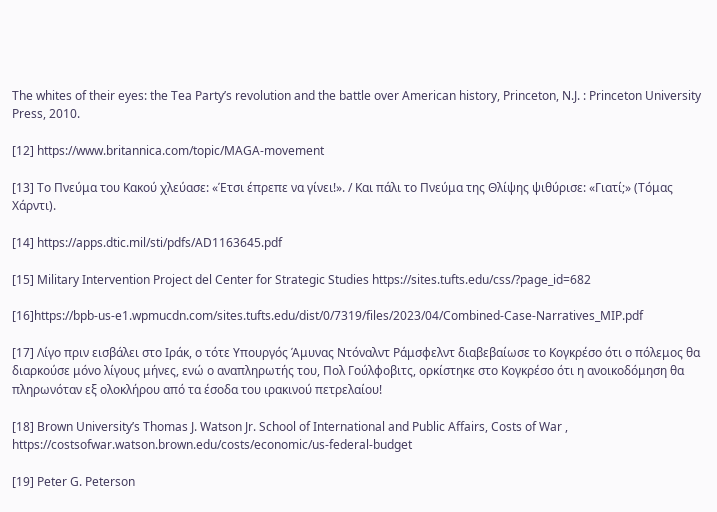The whites of their eyes: the Tea Party’s revolution and the battle over American history, Princeton, N.J. : Princeton University Press, 2010.

[12] https://www.britannica.com/topic/MAGA-movement

[13] Το Πνεύμα του Κακού χλεύασε: «Έτσι έπρεπε να γίνει!». / Και πάλι το Πνεύμα της Θλίψης ψιθύρισε: «Γιατί;» (Τόμας Χάρντι).

[14] https://apps.dtic.mil/sti/pdfs/AD1163645.pdf

[15] Military Intervention Project del Center for Strategic Studies https://sites.tufts.edu/css/?page_id=682

[16]https://bpb-us-e1.wpmucdn.com/sites.tufts.edu/dist/0/7319/files/2023/04/Combined-Case-Narratives_MIP.pdf

[17] Λίγο πριν εισβάλει στο Ιράκ, ο τότε Υπουργός Άμυνας Ντόναλντ Ράμσφελντ διαβεβαίωσε το Κογκρέσο ότι ο πόλεμος θα διαρκούσε μόνο λίγους μήνες, ενώ ο αναπληρωτής του, Πολ Γούλφοβιτς, ορκίστηκε στο Κογκρέσο ότι η ανοικοδόμηση θα πληρωνόταν εξ ολοκλήρου από τα έσοδα του ιρακινού πετρελαίου!

[18] Brown University’s Thomas J. Watson Jr. School of International and Public Affairs, Costs of War , https://costsofwar.watson.brown.edu/costs/economic/us-federal-budget

[19] Peter G. Peterson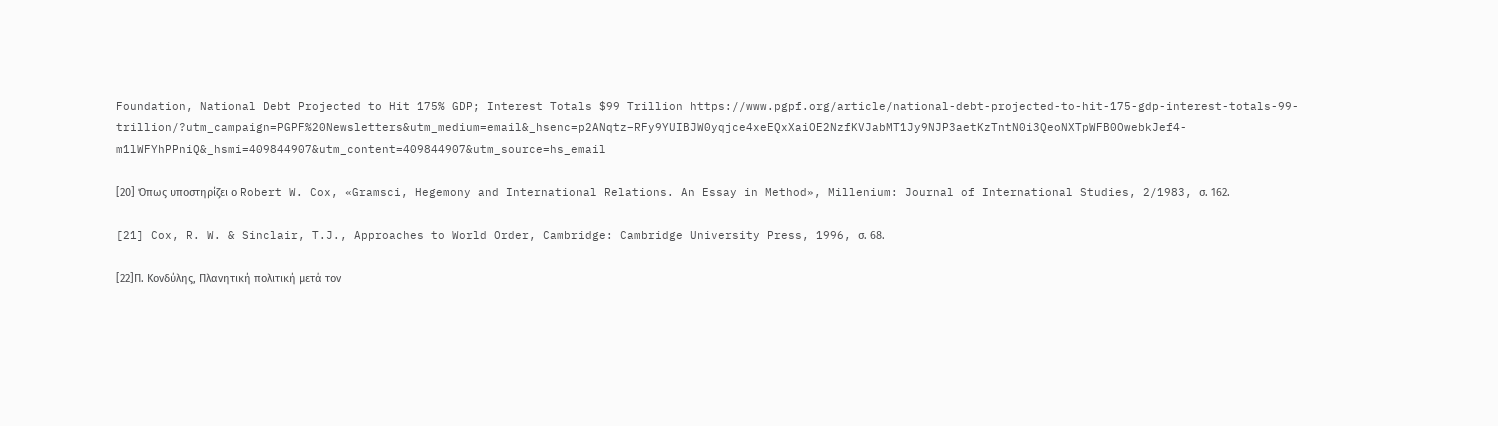Foundation, National Debt Projected to Hit 175% GDP; Interest Totals $99 Trillion https://www.pgpf.org/article/national-debt-projected-to-hit-175-gdp-interest-totals-99-trillion/?utm_campaign=PGPF%20Newsletters&utm_medium=email&_hsenc=p2ANqtz–RFy9YUIBJW0yqjce4xeEQxXaiOE2NzfKVJabMT1Jy9NJP3aetKzTntN0i3QeoNXTpWFB0OwebkJef4-m1lWFYhPPniQ&_hsmi=409844907&utm_content=409844907&utm_source=hs_email

[20] Όπως υποστηρίζει ο Robert W. Cox, «Gramsci, Hegemony and International Relations. An Essay in Method», Millenium: Journal of International Studies, 2/1983, σ. 162.

[21] Cox, R. W. & Sinclair, T.J., Approaches to World Order, Cambridge: Cambridge University Press, 1996, σ. 68.

[22]Π. Κονδύλης, Πλανητική πολιτική μετά τον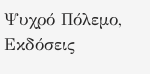Ψυχρό Πόλεμο, Εκδόσεις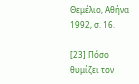Θεμέλιο, Αθήνα 1992, σ. 16.

[23] Πόσο θυμίζει τον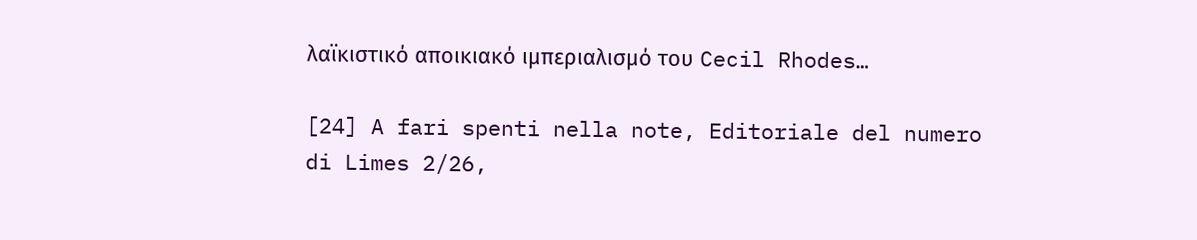λαϊκιστικό αποικιακό ιμπεριαλισμό του Cecil Rhodes…

[24] A fari spenti nella note, Editoriale del numero di Limes 2/26,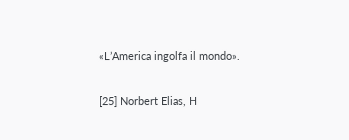«L’America ingolfa il mondo».

[25] Norbert Elias, Η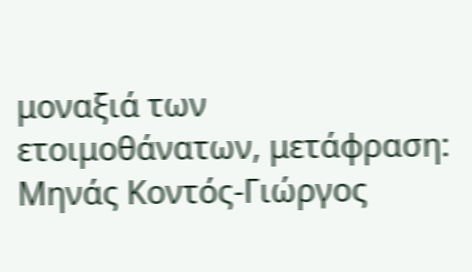μοναξιά των ετοιμοθάνατων, μετάφραση: Μηνάς Κοντός-Γιώργος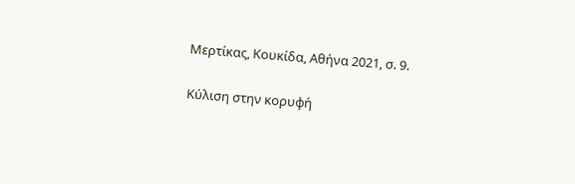Μερτίκας, Κουκίδα, Αθήνα 2021, σ. 9.

Κύλιση στην κορυφή